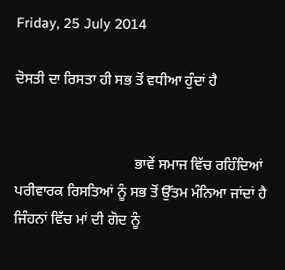Friday, 25 July 2014

ਦੋਸਤੀ ਦਾ ਰਿਸਤਾ ਹੀ ਸਭ ਤੋਂ ਵਧੀਆ ਹੁੰਦਾਂ ਹੈ


                                 ਭਾਵੇਂ ਸਮਾਜ ਵਿੱਚ ਰਹਿੰਦਿਆਂ ਪਰੀਵਾਰਕ ਰਿਸਤਿਆਂ ਨੂੰ ਸਭ ਤੋਂ ਉੱਤਮ ਮੰਨਿਆ ਜਾਂਦਾਂ ਹੈ ਜਿੰਹਨਾਂ ਵਿੱਚ ਮਾਂ ਦੀ ਗੋਦ ਨੂੰ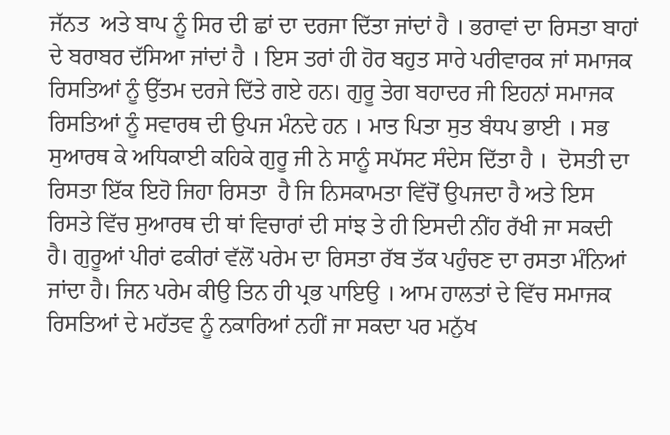ਜੱਨਤ  ਅਤੇ ਬਾਪ ਨੂੰ ਸਿਰ ਦੀ ਛਾਂ ਦਾ ਦਰਜਾ ਦਿੱਤਾ ਜਾਂਦਾਂ ਹੈ । ਭਰਾਵਾਂ ਦਾ ਰਿਸਤਾ ਬਾਹਾਂ ਦੇ ਬਰਾਬਰ ਦੱਸਿਆ ਜਾਂਦਾਂ ਹੈ । ਇਸ ਤਰਾਂ ਹੀ ਹੋਰ ਬਹੁਤ ਸਾਰੇ ਪਰੀਵਾਰਕ ਜਾਂ ਸਮਾਜਕ ਰਿਸਤਿਆਂ ਨੂੰ ਉੱਤਮ ਦਰਜੇ ਦਿੱਤੇ ਗਏ ਹਨ। ਗੁਰੂ ਤੇਗ ਬਹਾਦਰ ਜੀ ਇਹਨਾਂ ਸਮਾਜਕ ਰਿਸਤਿਆਂ ਨੂੰ ਸਵਾਰਥ ਦੀ ਉਪਜ ਮੰਨਦੇ ਹਨ । ਮਾਤ ਪਿਤਾ ਸੁਤ ਬੰਧਪ ਭਾਈ । ਸਭ ਸੁਆਰਥ ਕੇ ਅਧਿਕਾਈ ਕਹਿਕੇ ਗੁਰੂ ਜੀ ਨੇ ਸਾਨੂੰ ਸਪੱਸਟ ਸੰਦੇਸ ਦਿੱਤਾ ਹੈ ।  ਦੋਸਤੀ ਦਾ ਰਿਸਤਾ ਇੱਕ ਇਹੋ ਜਿਹਾ ਰਿਸਤਾ  ਹੈ ਜਿ ਨਿਸਕਾਮਤਾ ਵਿੱਚੋਂ ਉਪਜਦਾ ਹੈ ਅਤੇ ਇਸ ਰਿਸਤੇ ਵਿੱਚ ਸੁਆਰਥ ਦੀ ਥਾਂ ਵਿਚਾਰਾਂ ਦੀ ਸਾਂਝ ਤੇ ਹੀ ਇਸਦੀ ਨੀਂਹ ਰੱਖੀ ਜਾ ਸਕਦੀ ਹੈ। ਗੁਰੂਆਂ ਪੀਰਾਂ ਫਕੀਰਾਂ ਵੱਲੋਂ ਪਰੇਮ ਦਾ ਰਿਸਤਾ ਰੱਬ ਤੱਕ ਪਹੁੰਚਣ ਦਾ ਰਸਤਾ ਮੰਨਿਆਂ ਜਾਂਦਾ ਹੈ। ਜਿਨ ਪਰੇਮ ਕੀਉ ਤਿਨ ਹੀ ਪ੍ਰਭ ਪਾਇਉ । ਆਮ ਹਾਲਤਾਂ ਦੇ ਵਿੱਚ ਸਮਾਜਕ ਰਿਸਤਿਆਂ ਦੇ ਮਹੱਤਵ ਨੂੰ ਨਕਾਰਿਆਂ ਨਹੀਂ ਜਾ ਸਕਦਾ ਪਰ ਮਨੁੱਖ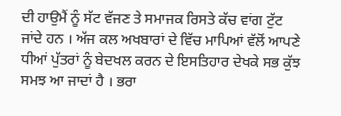ਦੀ ਹਾਉਮੈਂ ਨੂੰ ਸੱਟ ਵੱਜਣ ਤੇ ਸਮਾਜਕ ਰਿਸਤੇ ਕੱਚ ਵਾਂਗ ਟੁੱਟ ਜਾਂਦੇ ਹਨ । ਅੱਜ ਕਲ ਅਖਬਾਰਾਂ ਦੇ ਵਿੱਚ ਮਾਪਿਆਂ ਵੱਲੋਂ ਆਪਣੇ ਧੀਆਂ ਪੁੱਤਰਾਂ ਨੂੰ ਬੇਦਖਲ ਕਰਨ ਦੇ ਇਸਤਿਹਾਰ ਦੇਖਕੇ ਸਭ ਕੁੱਝ ਸਮਝ ਆ ਜਾਦਾਂ ਹੈ । ਭਰਾ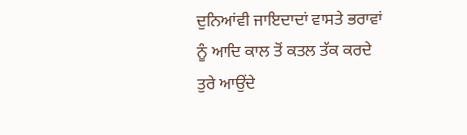ਦੁਨਿਆਂਵੀ ਜਾਇਦਾਦਾਂ ਵਾਸਤੇ ਭਰਾਵਾਂ ਨੂੰ ਆਦਿ ਕਾਲ ਤੋਂ ਕਤਲ ਤੱਕ ਕਰਦੇ ਤੁਰੇ ਆਉਂਦੇ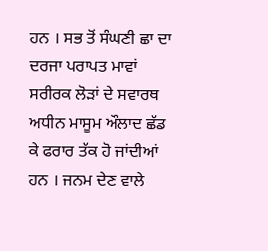ਹਨ । ਸਭ ਤੋਂ ਸੰਘਣੀ ਛਾ ਦਾ ਦਰਜਾ ਪਰਾਪਤ ਮਾਵਾਂ ਸਰੀਰਕ ਲੋੜਾਂ ਦੇ ਸਵਾਰਥ ਅਧੀਨ ਮਾਸੂਮ ਔਲਾਦ ਛੱਡ ਕੇ ਫਰਾਰ ਤੱਕ ਹੋ ਜਾਂਦੀਆਂ ਹਨ । ਜਨਮ ਦੇਣ ਵਾਲੇ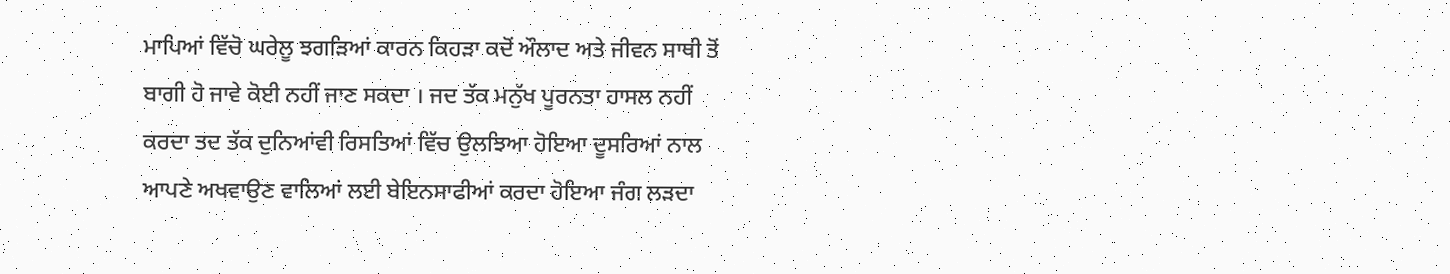ਮਾਪਿਆਂ ਵਿੱਚੋ ਘਰੇਲੂ ਝਗੜਿਆਂ ਕਾਰਨ ਕਿਹੜਾ ਕਦੋਂ ਔਲਾਦ ਅਤੇ ਜੀਵਨ ਸਾਥੀ ਤੋਂ ਬਾਗੀ ਹੋ ਜਾਵੇ ਕੋਈ ਨਹੀਂ ਜਾਣ ਸਕਦਾ । ਜਦ ਤੱਕ ਮਨੁੱਖ ਪੂਰਨਤਾ ਹਾਸਲ ਨਹੀਂ ਕਰਦਾ ਤਦ ਤੱਕ ਦੁਨਿਆਂਵੀ ਰਿਸਤਿਆਂ ਵਿੱਚ ਉਲਝਿਆ ਹੋਇਆ ਦੂਸਰਿਆਂ ਨਾਲ ਆਪਣੇ ਅਖਵਾਉਣ ਵਾਲਿਆਂ ਲਈ ਬੇਇਨਸਾਫੀਆਂ ਕਰਦਾ ਹੋਇਆ ਜੰਗ ਲੜਦਾ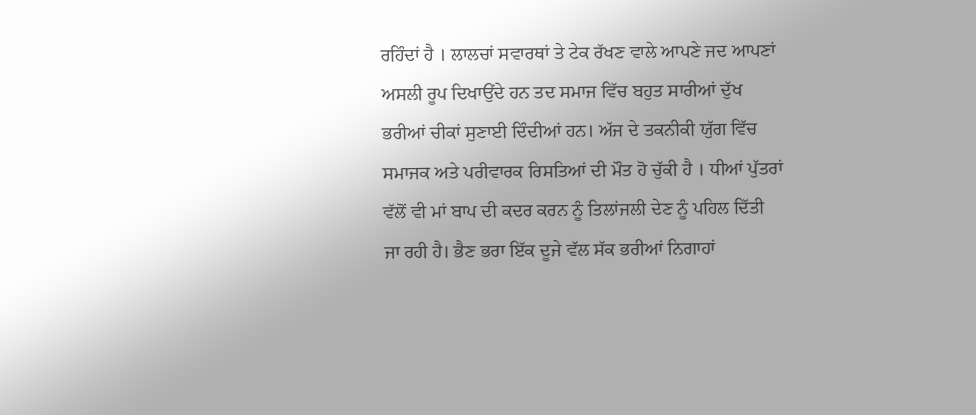ਰਹਿੰਦਾਂ ਹੈ । ਲਾਲਚਾਂ ਸਵਾਰਥਾਂ ਤੇ ਟੇਕ ਰੱਖਣ ਵਾਲੇ ਆਪਣੇ ਜਦ ਆਪਣਾਂ ਅਸਲੀ ਰੂਪ ਦਿਖਾਉਂਦੇ ਹਨ ਤਦ ਸਮਾਜ ਵਿੱਚ ਬਹੁਤ ਸਾਰੀਆਂ ਦੁੱਖ ਭਰੀਆਂ ਚੀਕਾਂ ਸੁਣਾਈ ਦਿੰਦੀਆਂ ਹਨ। ਅੱਜ ਦੇ ਤਕਨੀਕੀ ਯੁੱਗ ਵਿੱਚ ਸਮਾਜਕ ਅਤੇ ਪਰੀਵਾਰਕ ਰਿਸਤਿਆਂ ਦੀ ਮੌਤ ਹੋ ਚੁੱਕੀ ਹੈ । ਧੀਆਂ ਪੁੱਤਰਾਂ ਵੱਲੋਂ ਵੀ ਮਾਂ ਬਾਪ ਦੀ ਕਦਰ ਕਰਨ ਨੂੰ ਤਿਲਾਂਜਲੀ ਦੇਣ ਨੂੰ ਪਹਿਲ ਦਿੱਤੀ ਜਾ ਰਹੀ ਹੈ। ਭੈਣ ਭਰਾ ਇੱਕ ਦੂਜੇ ਵੱਲ ਸੱਕ ਭਰੀਆਂ ਨਿਗਾਹਾਂ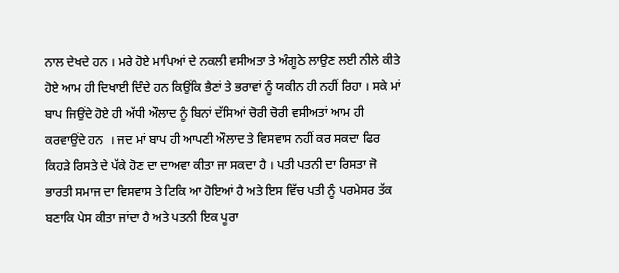ਨਾਲ ਦੇਖਦੇ ਹਨ । ਮਰੇ ਹੋਏ ਮਾਪਿਆਂ ਦੇ ਨਕਲੀ ਵਸੀਅਤਾ ਤੇ ਅੰਗੂਠੇ ਲਾਉਣ ਲਈ ਨੀਲੇ ਕੀਤੇ ਹੋਏ ਆਮ ਹੀ ਦਿਖਾਈ ਦਿੰਦੇ ਹਨ ਕਿਉਂਕਿ ਭੈਣਾਂ ਤੇ ਭਰਾਵਾਂ ਨੂੰ ਯਕੀਨ ਹੀ ਨਹੀਂ ਰਿਹਾ । ਸਕੇ ਮਾਂ ਬਾਪ ਜਿਉਂਦੇ ਹੋਏ ਹੀ ਅੱਧੀ ਔਲਾਦ ਨੂੰ ਬਿਨਾਂ ਦੱਸਿਆਂ ਚੋਰੀ ਚੋਰੀ ਵਸੀਅਤਾਂ ਆਮ ਹੀ ਕਰਵਾਉਂਦੇ ਹਨ  । ਜਦ ਮਾਂ ਬਾਪ ਹੀ ਆਪਣੀ ਔਲਾਦ ਤੇ ਵਿਸਵਾਸ ਨਹੀਂ ਕਰ ਸਕਦਾ ਫਿਰ ਕਿਹੜੇ ਰਿਸਤੇ ਦੇ ਪੱਕੇ ਹੋਣ ਦਾ ਦਾਅਵਾ ਕੀਤਾ ਜਾ ਸਕਦਾ ਹੈ । ਪਤੀ ਪਤਨੀ ਦਾ ਰਿਸਤਾ ਜੋ ਭਾਰਤੀ ਸਮਾਜ ਦਾ ਵਿਸਵਾਸ ਤੇ ਟਿਕਿ ਆ ਹੋਇਆਂ ਹੈ ਅਤੇ ਇਸ ਵਿੱਚ ਪਤੀ ਨੂੰ ਪਰਮੇਸਰ ਤੱਕ ਬਣਾਕਿ ਪੇਸ ਕੀਤਾ ਜਾਂਦਾ ਹੈ ਅਤੇ ਪਤਨੀ ਇਕ ਪੂਰਾ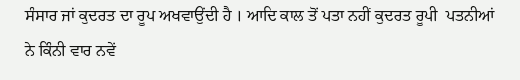ਸੰਸਾਰ ਜਾਂ ਕੁਦਰਤ ਦਾ ਰੂਪ ਅਖਵਾਉਂਦੀ ਹੈ । ਆਦਿ ਕਾਲ ਤੋਂ ਪਤਾ ਨਹੀਂ ਕੁਦਰਤ ਰੂਪੀ  ਪਤਨੀਆਂ ਨੇ ਕਿੰਨੀ ਵਾਰ ਨਵੇਂ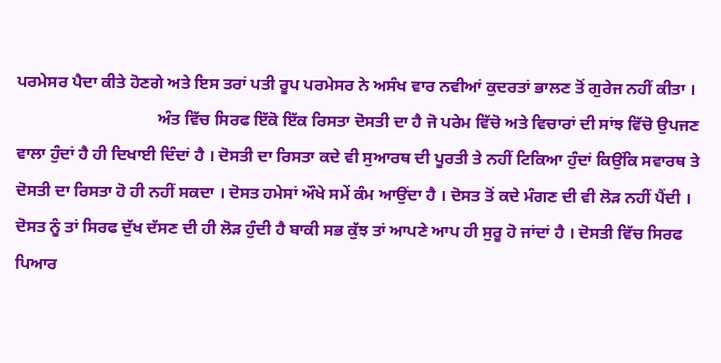ਪਰਮੇਸਰ ਪੈਦਾ ਕੀਤੇ ਹੋਣਗੇ ਅਤੇ ਇਸ ਤਰਾਂ ਪਤੀ ਰੂਪ ਪਰਮੇਸਰ ਨੇ ਅਸੰਖ ਵਾਰ ਨਵੀਆਂ ਕੁਦਰਤਾਂ ਭਾਲਣ ਤੋਂ ਗੁਰੇਜ ਨਹੀਂ ਕੀਤਾ ।
                                  ਅੰਤ ਵਿੱਚ ਸਿਰਫ ਇੱਕੋ ਇੱਕ ਰਿਸਤਾ ਦੋਸਤੀ ਦਾ ਹੈ ਜੋ ਪਰੇਮ ਵਿੱਚੋ ਅਤੇ ਵਿਚਾਰਾਂ ਦੀ ਸਾਂਝ ਵਿੱਚੋ ਉਪਜਣ ਵਾਲਾ ਹੁੰਦਾਂ ਹੈ ਹੀ ਦਿਖਾਈ ਦਿੰਦਾਂ ਹੈ । ਦੋਸਤੀ ਦਾ ਰਿਸਤਾ ਕਦੇ ਵੀ ਸੁਆਰਥ ਦੀ ਪੂਰਤੀ ਤੇ ਨਹੀਂ ਟਿਕਿਆ ਹੁੰਦਾਂ ਕਿਉਂਕਿ ਸਵਾਰਥ ਤੇ ਦੋਸਤੀ ਦਾ ਰਿਸਤਾ ਹੋ ਹੀ ਨਹੀਂ ਸਕਦਾ । ਦੋਸਤ ਹਮੇਸਾਂ ਔਖੇ ਸਮੇਂ ਕੰਮ ਆਉਂਦਾ ਹੈ । ਦੋਸਤ ਤੋਂ ਕਦੇ ਮੰਗਣ ਦੀ ਵੀ ਲੋੜ ਨਹੀਂ ਪੈਂਦੀ । ਦੋਸਤ ਨੂੰ ਤਾਂ ਸਿਰਫ ਦੁੱਖ ਦੱਸਣ ਦੀ ਹੀ ਲੋੜ ਹੁੰਦੀ ਹੈ ਬਾਕੀ ਸਭ ਕੁੱਝ ਤਾਂ ਆਪਣੇ ਆਪ ਹੀ ਸੁਰੂ ਹੋ ਜਾਂਦਾਂ ਹੈ । ਦੋਸਤੀ ਵਿੱਚ ਸਿਰਫ ਪਿਆਰ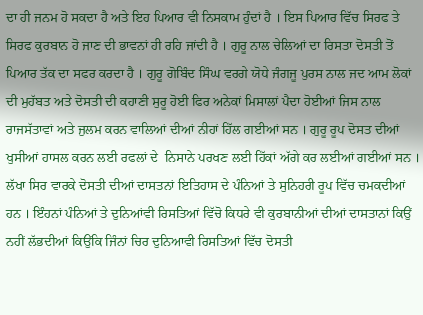ਦਾ ਹੀ ਜਨਮ ਹੋ ਸਕਦਾ ਹੈ ਅਤੇ ਇਹ ਪਿਆਰ ਵੀ ਨਿਸਕਾਮ ਹੁੰਦਾਂ ਹੈ । ਇਸ ਪਿਆਰ ਵਿੱਚ ਸਿਰਫ ਤੇ ਸਿਰਫ ਕੁਰਬਾਨ ਹੋ ਜਾਣ ਦੀ ਭਾਵਨਾਂ ਹੀ ਰਹਿ ਜਾਂਦੀ ਹੈ । ਗੁਰੂ ਨਾਲ ਚੇਲਿਆਂ ਦਾ ਰਿਸਤਾ ਦੋਸਤੀ ਤੋਂ  ਪਿਆਰ ਤੱਕ ਦਾ ਸਫਰ ਕਰਦਾ ਹੈ । ਗੁਰੂ ਗੋਬਿੰਦ ਸਿੰਘ ਵਰਗੇ ਯੋਧੇ ਜੰਗਜੂ ਪੁਰਸ ਨਾਲ ਜਦ ਆਮ ਲੋਕਾਂ ਦੀ ਮੁਹੱਬਤ ਅਤੇ ਦੋਸਤੀ ਦੀ ਕਹਾਣੀ ਸੁਰੂ ਹੋਈ ਫਿਰ ਅਨੇਕਾਂ ਮਿਸਾਲਾਂ ਪੈਦਾ ਹੋਈਆਂ ਜਿਸ ਨਾਲ ਰਾਜਸੱਤਾਵਾਂ ਅਤੇ ਜੁਲਮ ਕਰਨ ਵਾਲਿਆਂ ਦੀਆਂ ਨੀਹਾਂ ਹਿੱਲ ਗਈਆਂ ਸਨ । ਗੁਰੂ ਰੂਪ ਦੋਸਤ ਦੀਆਂ ਖੁਸੀਆਂ ਹਾਸਲ ਕਰਨ ਲਈ ਰਫਲਾਂ ਦੇ  ਨਿਸਾਨੇ ਪਰਖਣ ਲਈ ਹਿੱਕਾਂ ਅੱਗੇ ਕਰ ਲਈਆਂ ਗਈਆਂ ਸਨ । ਲੱਖਾ ਸਿਰ ਵਾਰਕੇ ਦੋਸਤੀ ਦੀਆਂ ਦਾਸਤਨਾਂ ਇਤਿਹਾਸ ਦੇ ਪੰਨਿਆਂ ਤੇ ਸੁਨਿਹਰੀ ਰੂਪ ਵਿੱਚ ਚਮਕਦੀਆਂ ਹਨ । ਇੰਹਨਾਂ ਪੰਨਿਆਂ ਤੇ ਦੁਨਿਆਂਵੀ ਰਿਸਤਿਆਂ ਵਿੱਚੋ ਕਿਧਰੇ ਵੀ ਕੁਰਬਾਨੀਆਂ ਦੀਆਂ ਦਾਸਤਾਨਾਂ ਕਿਉਂ ਨਹੀਂ ਲੱਭਦੀਆਂ ਕਿਉਂਕਿ ਜਿੰਨਾਂ ਚਿਰ ਦੁਨਿਆਵੀ ਰਿਸਤਿਆਂ ਵਿੱਚ ਦੋਸਤੀ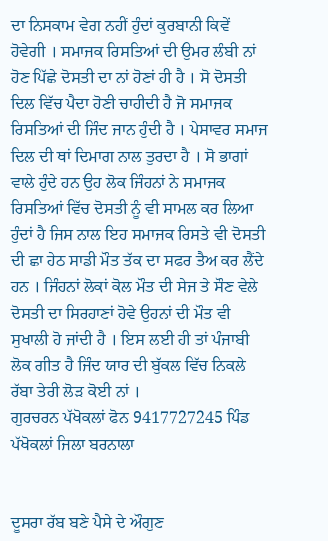ਦਾ ਨਿਸਕਾਮ ਵੇਗ ਨਹੀਂ ਹੁੰਦਾਂ ਕੁਰਬਾਨੀ ਕਿਵੇਂ ਹੋਵੇਗੀ । ਸਮਾਜਕ ਰਿਸਤਿਆਂ ਦੀ ਉਮਰ ਲੰਬੀ ਨਾਂ ਹੋਣ ਪਿੱਛੇ ਦੋਸਤੀ ਦਾ ਨਾਂ ਹੋਣਾਂ ਹੀ ਹੈ । ਸੋ ਦੋਸਤੀ ਦਿਲ ਵਿੱਚ ਪੈਦਾ ਹੋਣੀ ਚਾਹੀਦੀ ਹੈ ਜੋ ਸਮਾਜਕ ਰਿਸਤਿਆਂ ਦੀ ਜਿੰਦ ਜਾਨ ਹੁੰਦੀ ਹੈ । ਪੇਸਾਵਰ ਸਮਾਜ ਦਿਲ ਦੀ ਥਾਂ ਦਿਮਾਗ ਨਾਲ ਤੁਰਦਾ ਹੈ । ਸੋ ਭਾਗਾਂ ਵਾਲੇ ਹੁੰਦੇ ਹਨ ਉਹ ਲੋਕ ਜਿੰਹਨਾਂ ਨੇ ਸਮਾਜਕ ਰਿਸਤਿਆਂ ਵਿੱਚ ਦੋਸਤੀ ਨੂੰ ਵੀ ਸਾਮਲ ਕਰ ਲਿਆ ਹੁੰਦਾਂ ਹੈ ਜਿਸ ਨਾਲ ਇਹ ਸਮਾਜਕ ਰਿਸਤੇ ਵੀ ਦੋਸਤੀ ਦੀ ਛਾ ਹੇਠ ਸਾਡੀ ਮੌਤ ਤੱਕ ਦਾ ਸਫਰ ਤੈਅ ਕਰ ਲੈਂਦੇ ਹਨ । ਜਿੰਹਨਾਂ ਲੋਕਾਂ ਕੋਲ ਮੌਤ ਦੀ ਸੇਜ ਤੇ ਸੌਣ ਵੇਲੇ ਦੋਸਤੀ ਦਾ ਸਿਰਹਾਣਾਂ ਹੋਵੇ ਉਹਨਾਂ ਦੀ ਮੌਤ ਵੀ ਸੁਖਾਲੀ ਹੋ ਜਾਂਦੀ ਹੈ । ਇਸ ਲਈ ਹੀ ਤਾਂ ਪੰਜਾਬੀ ਲੋਕ ਗੀਤ ਹੈ ਜਿੰਦ ਯਾਰ ਦੀ ਬੁੱਕਲ ਵਿੱਚ ਨਿਕਲੇ ਰੱਬਾ ਤੇਰੀ ਲੋੜ ਕੋਈ ਨਾਂ ।
ਗੁਰਚਰਨ ਪੱਖੋਕਲਾਂ ਫੋਨ 9417727245 ਪਿੰਡ ਪੱਖੋਕਲਾਂ ਜਿਲਾ ਬਰਨਾਲਾ


ਦੂਸਰਾ ਰੱਬ ਬਣੇ ਪੈਸੇ ਦੇ ਔਗੁਣ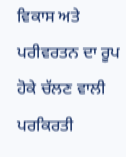ਵਿਕਾਸ ਅਤੇ ਪਰੀਵਰਤਨ ਦਾ ਰੂਪ ਹੋਕੇ ਚੱਲਣ ਵਾਲੀ ਪਰਕਿਰਤੀ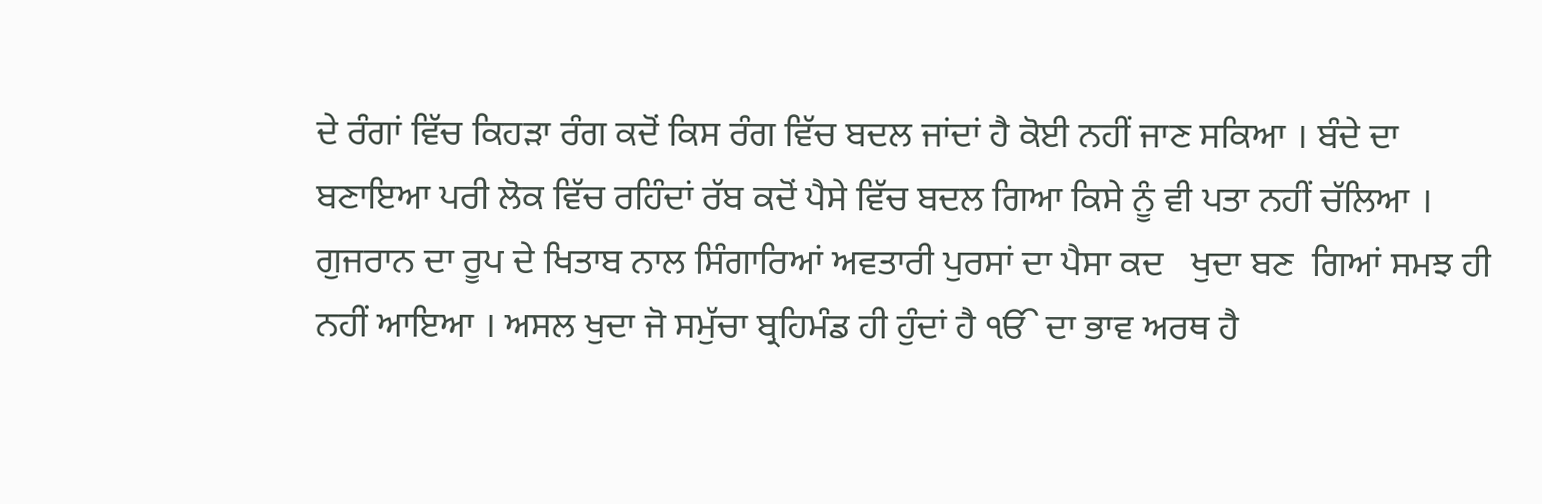ਦੇ ਰੰਗਾਂ ਵਿੱਚ ਕਿਹੜਾ ਰੰਗ ਕਦੋਂ ਕਿਸ ਰੰਗ ਵਿੱਚ ਬਦਲ ਜਾਂਦਾਂ ਹੈ ਕੋਈ ਨਹੀਂ ਜਾਣ ਸਕਿਆ । ਬੰਦੇ ਦਾ ਬਣਾਇਆ ਪਰੀ ਲੋਕ ਵਿੱਚ ਰਹਿੰਦਾਂ ਰੱਬ ਕਦੋਂ ਪੈਸੇ ਵਿੱਚ ਬਦਲ ਗਿਆ ਕਿਸੇ ਨੂੰ ਵੀ ਪਤਾ ਨਹੀਂ ਚੱਲਿਆ । ਗੁਜਰਾਨ ਦਾ ਰੂਪ ਦੇ ਖਿਤਾਬ ਨਾਲ ਸਿੰਗਾਰਿਆਂ ਅਵਤਾਰੀ ਪੁਰਸਾਂ ਦਾ ਪੈਸਾ ਕਦ   ਖੁਦਾ ਬਣ  ਗਿਆਂ ਸਮਝ ਹੀ ਨਹੀਂ ਆਇਆ । ਅਸਲ ਖੁਦਾ ਜੋ ਸਮੁੱਚਾ ਬ੍ਰਹਿਮੰਡ ਹੀ ਹੁੰਦਾਂ ਹੈ ੴ ਦਾ ਭਾਵ ਅਰਥ ਹੈ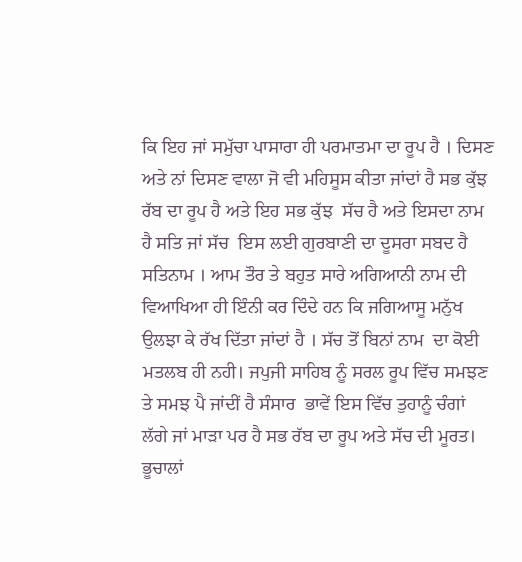ਕਿ ਇਹ ਜਾਂ ਸਮੁੱਚਾ ਪਾਸਾਰਾ ਹੀ ਪਰਮਾਤਮਾ ਦਾ ਰੂਪ ਹੈ । ਦਿਸਣ ਅਤੇ ਨਾਂ ਦਿਸਣ ਵਾਲਾ ਜੋ ਵੀ ਮਹਿਸੂਸ ਕੀਤਾ ਜਾਂਦਾਂ ਹੈ ਸਭ ਕੁੱਝ ਰੱਬ ਦਾ ਰੂਪ ਹੈ ਅਤੇ ਇਹ ਸਭ ਕੁੱਝ  ਸੱਚ ਹੈ ਅਤੇ ਇਸਦਾ ਨਾਮ ਹੈ ਸਤਿ ਜਾਂ ਸੱਚ  ਇਸ ਲਈ ਗੁਰਬਾਣੀ ਦਾ ਦੂਸਰਾ ਸਬਦ ਹੈ ਸਤਿਨਾਮ । ਆਮ ਤੌਰ ਤੇ ਬਹੁਤ ਸਾਰੇ ਅਗਿਆਨੀ ਨਾਮ ਦੀ ਵਿਆਖਿਆ ਹੀ ਇੰਨੀ ਕਰ ਦਿੰਦੇ ਹਨ ਕਿ ਜਗਿਆਸੂ ਮਨੁੱਖ ਉਲਝਾ ਕੇ ਰੱਖ ਦਿੱਤਾ ਜਾਂਦਾਂ ਹੈ । ਸੱਚ ਤੋਂ ਬਿਨਾਂ ਨਾਮ  ਦਾ ਕੋਈ ਮਤਲਬ ਹੀ ਨਹੀ। ਜਪੁਜੀ ਸਾਹਿਬ ਨੂੰ ਸਰਲ ਰੂਪ ਵਿੱਚ ਸਮਝਣ ਤੇ ਸਮਝ ਪੈ ਜਾਂਦੀਂ ਹੈ ਸੰਸਾਰ  ਭਾਵੇਂ ਇਸ ਵਿੱਚ ਤੁਹਾਨੂੰ ਚੰਗਾਂ ਲੱਗੇ ਜਾਂ ਮਾੜਾ ਪਰ ਹੈ ਸਭ ਰੱਬ ਦਾ ਰੂਪ ਅਤੇ ਸੱਚ ਦੀ ਮੂਰਤ।  ਭੂਚਾਲਾਂ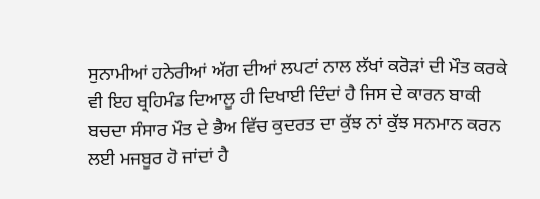ਸੁਨਾਮੀਆਂ ਹਨੇਰੀਆਂ ਅੱਗ ਦੀਆਂ ਲਪਟਾਂ ਨਾਲ ਲੱਖਾਂ ਕਰੋੜਾਂ ਦੀ ਮੌਤ ਕਰਕੇ ਵੀ ਇਹ ਬ੍ਰਹਿਮੰਡ ਦਿਆਲੂ ਹੀ ਦਿਖਾਈ ਦਿੰਦਾਂ ਹੈ ਜਿਸ ਦੇ ਕਾਰਨ ਬਾਕੀ ਬਚਦਾ ਸੰਸਾਰ ਮੌਤ ਦੇ ਭੈਅ ਵਿੱਚ ਕੁਦਰਤ ਦਾ ਕੁੱਝ ਨਾਂ ਕੁੱਝ ਸਨਮਾਨ ਕਰਨ ਲਈ ਮਜਬੂਰ ਹੋ ਜਾਂਦਾਂ ਹੈ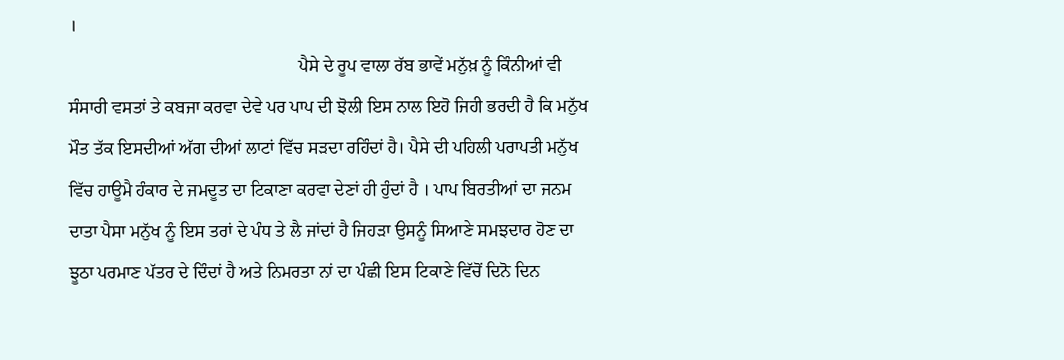।
                                                    ਪੈਸੇ ਦੇ ਰੂਪ ਵਾਲਾ ਰੱਬ ਭਾਵੇਂ ਮਨੁੱਖ਼ ਨੂੰ ਕਿੰਨੀਆਂ ਵੀ ਸੰਸਾਰੀ ਵਸਤਾਂ ਤੇ ਕਬਜਾ ਕਰਵਾ ਦੇਵੇ ਪਰ ਪਾਪ ਦੀ ਝੋਲੀ ਇਸ ਨਾਲ ਇਹੋ ਜਿਹੀ ਭਰਦੀ ਹੈ ਕਿ ਮਨੁੱਖ ਮੌਤ ਤੱਕ ਇਸਦੀਆਂ ਅੱਗ ਦੀਆਂ ਲਾਟਾਂ ਵਿੱਚ ਸੜਦਾ ਰਹਿੰਦਾਂ ਹੈ। ਪੈਸੇ ਦੀ ਪਹਿਲੀ ਪਰਾਪਤੀ ਮਨੁੱਖ ਵਿੱਚ ਹਾਊਮੈ ਹੰਕਾਰ ਦੇ ਜਮਦੂਤ ਦਾ ਟਿਕਾਣਾ ਕਰਵਾ ਦੇਣਾਂ ਹੀ ਹੁੰਦਾਂ ਹੈ । ਪਾਪ ਬਿਰਤੀਆਂ ਦਾ ਜਨਮ ਦਾਤਾ ਪੈਸਾ ਮਨੁੱਖ ਨੂੰ ਇਸ ਤਰਾਂ ਦੇ ਪੰਧ ਤੇ ਲੈ ਜਾਂਦਾਂ ਹੈ ਜਿਹੜਾ ਉਸਨੂੰ ਸਿਆਣੇ ਸਮਝਦਾਰ ਹੋਣ ਦਾ ਝੂਠਾ ਪਰਮਾਣ ਪੱਤਰ ਦੇ ਦਿੰਦਾਂ ਹੈ ਅਤੇ ਨਿਮਰਤਾ ਨਾਂ ਦਾ ਪੰਛੀ ਇਸ ਟਿਕਾਣੇ ਵਿੱਚੋਂ ਦਿਨੋ ਦਿਨ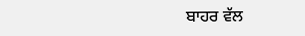ਬਾਹਰ ਵੱਲ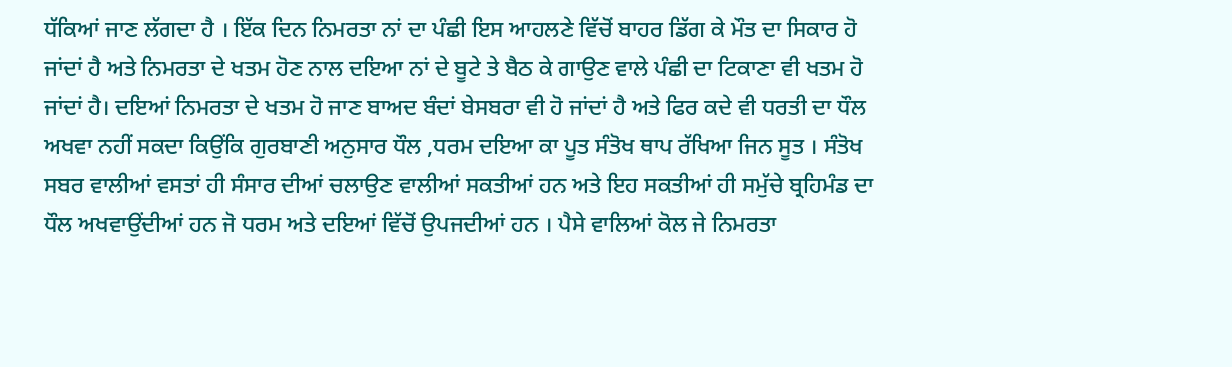ਧੱਕਿਆਂ ਜਾਣ ਲੱਗਦਾ ਹੈ । ਇੱਕ ਦਿਨ ਨਿਮਰਤਾ ਨਾਂ ਦਾ ਪੰਛੀ ਇਸ ਆਹਲਣੇ ਵਿੱਚੋਂ ਬਾਹਰ ਡਿੱਗ ਕੇ ਮੌਤ ਦਾ ਸਿਕਾਰ ਹੋ ਜਾਂਦਾਂ ਹੈ ਅਤੇ ਨਿਮਰਤਾ ਦੇ ਖਤਮ ਹੋਣ ਨਾਲ ਦਇਆ ਨਾਂ ਦੇ ਬੂਟੇ ਤੇ ਬੈਠ ਕੇ ਗਾਉਣ ਵਾਲੇ ਪੰਛੀ ਦਾ ਟਿਕਾਣਾ ਵੀ ਖਤਮ ਹੋ ਜਾਂਦਾਂ ਹੈ। ਦਇਆਂ ਨਿਮਰਤਾ ਦੇ ਖਤਮ ਹੋ ਜਾਣ ਬਾਅਦ ਬੰਦਾਂ ਬੇਸਬਰਾ ਵੀ ਹੋ ਜਾਂਦਾਂ ਹੈ ਅਤੇ ਫਿਰ ਕਦੇ ਵੀ ਧਰਤੀ ਦਾ ਧੌਲ ਅਖਵਾ ਨਹੀਂ ਸਕਦਾ ਕਿਉਂਕਿ ਗੁਰਬਾਣੀ ਅਨੁਸਾਰ ਧੌਲ ,ਧਰਮ ਦਇਆ ਕਾ ਪੂਤ ਸੰਤੋਖ ਥਾਪ ਰੱਖਿਆ ਜਿਨ ਸੂਤ । ਸੰਤੋਖ ਸਬਰ ਵਾਲੀਆਂ ਵਸਤਾਂ ਹੀ ਸੰਸਾਰ ਦੀਆਂ ਚਲਾਉਣ ਵਾਲੀਆਂ ਸਕਤੀਆਂ ਹਨ ਅਤੇ ਇਹ ਸਕਤੀਆਂ ਹੀ ਸਮੁੱਚੇ ਬ੍ਰਹਿਮੰਡ ਦਾ ਧੌਲ ਅਖਵਾਉਂਦੀਆਂ ਹਨ ਜੋ ਧਰਮ ਅਤੇ ਦਇਆਂ ਵਿੱਚੋਂ ਉਪਜਦੀਆਂ ਹਨ । ਪੈਸੇ ਵਾਲਿਆਂ ਕੋਲ ਜੇ ਨਿਮਰਤਾ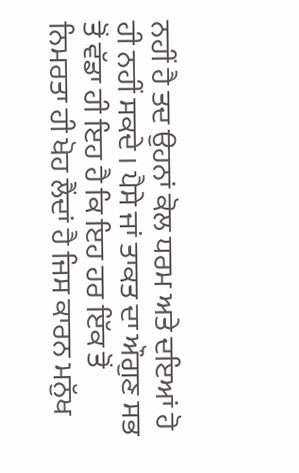ਨਹੀਂ ਹੈ ਤਦ ਉਹਨਾਂ ਕੋਲ ਧਰਮ ਅਤੇ ਦਇਆਂ ਹੋ ਹੀ ਨਹੀਂ ਸਕਦੇ । ਪੈਸੇ ਜਾਂ ਤਾਕਤ ਦਾ ਔਗੁਣ ਸਭ ਤੋਂ ਵੱਡਾ ਹੀ ਇਹ ਹੈ ਕਿ ਇਹ ਹਰ ਇੱਕ ਤੋਂ ਨਿਮਰਤਾ ਹੀ ਖੋਹ ਲੈਂਦਾਂ ਹੈ ਜਿਸ ਕਾਰਨ ਮਨੁੱਖ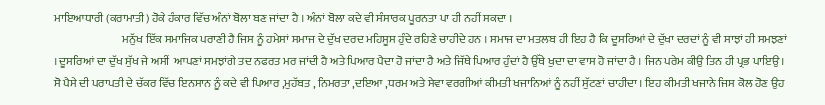ਮਾਇਆਧਾਰੀ (ਕਰਾਮਾਤੀ) ਹੋਕੇ ਹੰਕਾਰ ਵਿੱਚ ਅੰਨਾਂ ਬੋਲਾ ਬਣ ਜਾਂਦਾ ਹੈ । ਅੰਨਾਂ ਬੋਲਾ ਕਦੇ ਵੀ ਸੰਸਾਰਕ ਪੂਰਨਤਾ ਪਾ ਹੀ ਨਹੀਂ ਸਕਦਾ ।
                              ਮਨੁੱਖ ਇੱਕ ਸਮਾਜਿਕ ਪਰਾਣੀ ਹੈ ਜਿਸ ਨੂੰ ਹਮੇਸਾਂ ਸਮਾਜ ਦੇ ਦੁੱਖ ਦਰਦ ਮਹਿਸੂਸ ਹੁੰਦੇ ਰਹਿਣੇ ਚਾਹੀਦੇ ਹਨ । ਸਮਾਜ ਦਾ ਮਤਲਬ ਹੀ ਇਹ ਹੈ ਕਿ ਦੂਸਰਿਆਂ ਦੇ ਦੁੱਖਾ ਦਰਦਾਂ ਨੂੰ ਵੀ ਸਾਝਾਂ ਹੀ ਸਮਝਣਾਂ । ਦੂਸਰਿਆਂ ਦਾ ਦੁੱਖ ਸੁੱਖ ਜੇ ਅਸੀਂ  ਆਪਣਾਂ ਸਮਝਾਂਗੇ ਤਦ ਨਫਰਤ ਮਰ ਜਾਂਦੀ ਹੈ ਅਤੇ ਪਿਆਰ ਪੈਦਾ ਹੋ ਜਾਂਦਾ ਹੈ ਅਤੇ ਜਿੱਥੇ ਪਿਆਰ ਹੁੰਦਾਂ ਹੈ ਉੱਥੇ ਖੁਦਾ ਦਾ ਵਾਸ ਹੋ ਜਾਂਦਾ ਹੈ । ਜਿਨ ਪਰੇਮ ਕੀਉ ਤਿਨ ਹੀ ਪ੍ਰਭ ਪਾਇਉ । ਸੋ ਪੈਸੇ ਦੀ ਪਰਾਪਤੀ ਦੇ ਚੱਕਰ ਵਿੱਚ ਇਨਸਾਨ ਨੂੰ ਕਦੇ ਵੀ ਪਿਆਰ ,ਮੁਹੱਬਤ , ਨਿਮਰਤਾ ,ਦਇਆ ,ਧਰਮ ਅਤੇ ਸੇਵਾ ਵਰਗੀਆਂ ਕੀਮਤੀ ਖਜਾਨਿਆਂ ਨੂੰ ਨਹੀਂ ਸੁੱਟਣਾਂ ਚਾਹੀਦਾ । ਇਹ ਕੀਮਤੀ ਖਜਾਨੇ ਜਿਸ ਕੋਲ ਹੋਣ ਉਹ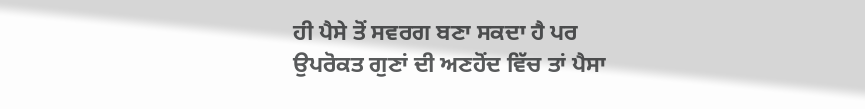ਹੀ ਪੈਸੇ ਤੋਂ ਸਵਰਗ ਬਣਾ ਸਕਦਾ ਹੈ ਪਰ ਉਪਰੋਕਤ ਗੁਣਾਂ ਦੀ ਅਣਹੋਂਦ ਵਿੱਚ ਤਾਂ ਪੈਸਾ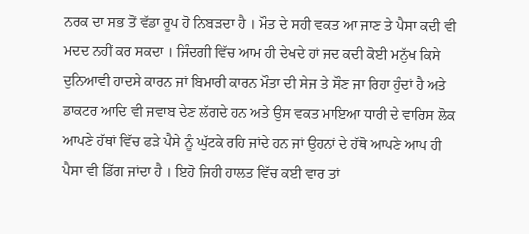ਨਰਕ ਦਾ ਸਭ ਤੋਂ ਵੱਡਾ ਰੂਪ ਹੋ ਨਿਬੜਦਾ ਹੈ । ਮੌਤ ਦੇ ਸਹੀ ਵਕਤ ਆ ਜਾਣ ਤੇ ਪੈਸਾ ਕਦੀ ਵੀ ਮਦਦ ਨਹੀਂ ਕਰ ਸਕਦਾ । ਜਿੰਦਗੀ ਵਿੱਚ ਆਮ ਹੀ ਦੇਖਦੇ ਹਾਂ ਜਦ ਕਦੀ ਕੋਈ ਮਨੁੱਖ ਕਿਸੇ ਦੁਨਿਆਵੀ ਹਾਦਸੇ ਕਾਰਨ ਜਾਂ ਬਿਮਾਰੀ ਕਾਰਨ ਮੌਤਾ ਦੀ ਸੇਜ ਤੇ ਸੌਣ ਜਾ ਰਿਹਾ ਹੁੰਦਾਂ ਹੈ ਅਤੇ ਡਾਕਟਰ ਆਦਿ ਵੀ ਜਵਾਬ ਦੇਣ ਲੱਗਦੇ ਹਨ ਅਤੇ ਉਸ ਵਕਤ ਮਾਇਆ ਧਾਰੀ ਦੇ ਵਾਰਿਸ ਲੋਕ ਆਪਣੇ ਹੱਥਾਂ ਵਿੱਚ ਫੜੇ ਪੈਸੇ ਨੂੰ ਘੁੱਟਕੇ ਰਹਿ ਜਾਂਦੇ ਹਨ ਜਾਂ ਉਹਨਾਂ ਦੇ ਹੱਥੋ ਆਪਣੇ ਆਪ ਹੀ ਪੈਸਾ ਵੀ ਡਿੱਗ ਜਾਂਦਾ ਹੈ । ਇਹੋ ਜਿਹੀ ਹਾਲਤ ਵਿੱਚ ਕਈ ਵਾਰ ਤਾਂ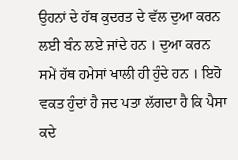ਉਹਨਾਂ ਦੇ ਹੱਥ ਕੁਦਰਤ ਦੇ ਵੱਲ ਦੁਆ ਕਰਨ ਲਈ ਬੰਨ ਲਏ ਜਾਂਦੇ ਹਨ । ਦੁਆ ਕਰਨ ਸਮੇਂ ਹੱਥ ਹਮੇਸਾਂ ਖਾਲੀ ਹੀ ਹੁੰਦੇ ਹਨ । ਇਹੋ  ਵਕਤ ਹੁੰਦਾਂ ਹੈ ਜਦ ਪਤਾ ਲੱਗਦਾ ਹੈ ਕਿ ਪੈਸਾ ਕਦੇ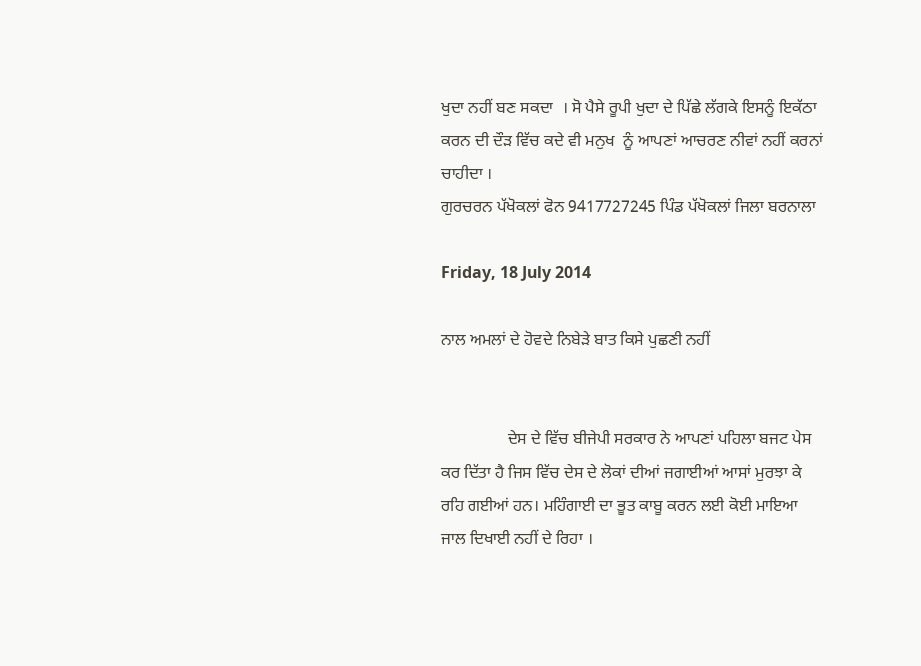ਖੁਦਾ ਨਹੀਂ ਬਣ ਸਕਦਾ  । ਸੋ ਪੈਸੇ ਰੂਪੀ ਖੁਦਾ ਦੇ ਪਿੱਛੇ ਲੱਗਕੇ ਇਸਨੂੰ ਇਕੱਠਾ ਕਰਨ ਦੀ ਦੌੜ ਵਿੱਚ ਕਦੇ ਵੀ ਮਨੁਖ  ਨੂੰ ਆਪਣਾਂ ਆਚਰਣ ਨੀਵਾਂ ਨਹੀਂ ਕਰਨਾਂ ਚਾਹੀਦਾ ।
ਗੁਰਚਰਨ ਪੱਖੋਕਲਾਂ ਫੋਨ 9417727245 ਪਿੰਡ ਪੱਖੋਕਲਾਂ ਜਿਲਾ ਬਰਨਾਲਾ

Friday, 18 July 2014

ਨਾਲ ਅਮਲਾਂ ਦੇ ਹੋਵਦੇ ਨਿਬੇੜੇ ਬਾਤ ਕਿਸੇ ਪੁਛਣੀ ਨਹੀਂ


                ਦੇਸ ਦੇ ਵਿੱਚ ਬੀਜੇਪੀ ਸਰਕਾਰ ਨੇ ਆਪਣਾਂ ਪਹਿਲਾ ਬਜਟ ਪੇਸ ਕਰ ਦਿੱਤਾ ਹੈ ਜਿਸ ਵਿੱਚ ਦੇਸ ਦੇ ਲੋਕਾਂ ਦੀਆਂ ਜਗਾਈਆਂ ਆਸਾਂ ਮੁਰਝਾ ਕੇ ਰਹਿ ਗਈਆਂ ਹਨ। ਮਹਿੰਗਾਈ ਦਾ ਭੂਤ ਕਾਬੂ ਕਰਨ ਲਈ ਕੋਈ ਮਾਇਆ ਜਾਲ ਦਿਖਾਈ ਨਹੀਂ ਦੇ ਰਿਹਾ ।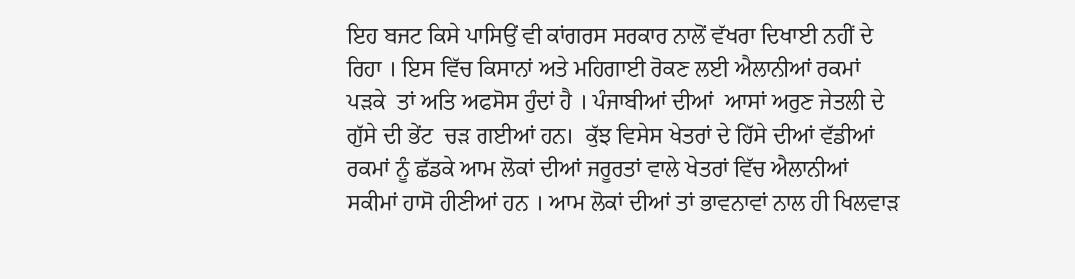ਇਹ ਬਜਟ ਕਿਸੇ ਪਾਸਿਉਂ ਵੀ ਕਾਂਗਰਸ ਸਰਕਾਰ ਨਾਲੋਂ ਵੱਖਰਾ ਦਿਖਾਈ ਨਹੀਂ ਦੇ ਰਿਹਾ । ਇਸ ਵਿੱਚ ਕਿਸਾਨਾਂ ਅਤੇ ਮਹਿਗਾਈ ਰੋਕਣ ਲਈ ਐਲਾਨੀਆਂ ਰਕਮਾਂ ਪੜਕੇ  ਤਾਂ ਅਤਿ ਅਫਸੋਸ ਹੁੰਦਾਂ ਹੈ । ਪੰਜਾਬੀਆਂ ਦੀਆਂ  ਆਸਾਂ ਅਰੁਣ ਜੇਤਲੀ ਦੇ ਗੁੱਸੇ ਦੀ ਭੇਂਟ  ਚੜ ਗਈਆਂ ਹਨ।  ਕੁੱਝ ਵਿਸੇਸ ਖੇਤਰਾਂ ਦੇ ਹਿੱਸੇ ਦੀਆਂ ਵੱਡੀਆਂ ਰਕਮਾਂ ਨੂੰ ਛੱਡਕੇ ਆਮ ਲੋਕਾਂ ਦੀਆਂ ਜਰੂਰਤਾਂ ਵਾਲੇ ਖੇਤਰਾਂ ਵਿੱਚ ਐਲਾਨੀਆਂ ਸਕੀਮਾਂ ਹਾਸੋ ਹੀਣੀਆਂ ਹਨ । ਆਮ ਲੋਕਾਂ ਦੀਆਂ ਤਾਂ ਭਾਵਨਾਵਾਂ ਨਾਲ ਹੀ ਖਿਲਵਾੜ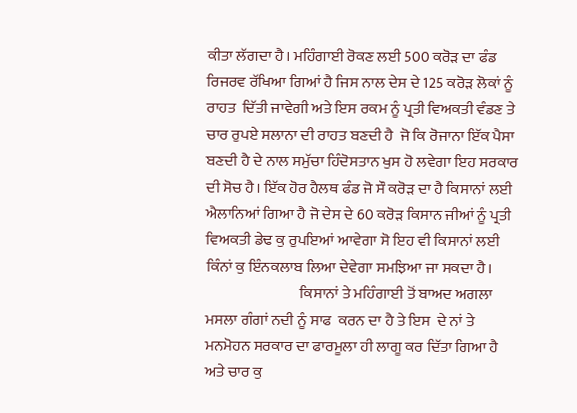ਕੀਤਾ ਲੱਗਦਾ ਹੈ। ਮਹਿੰਗਾਈ ਰੋਕਣ ਲਈ 500 ਕਰੋੜ ਦਾ ਫੰਡ ਰਿਜਰਵ ਰੱਖਿਆ ਗਿਆਂ ਹੈ ਜਿਸ ਨਾਲ ਦੇਸ ਦੇ 125 ਕਰੋੜ ਲੋਕਾਂ ਨੂੰ ਰਾਹਤ  ਦਿੱਤੀ ਜਾਵੇਗੀ ਅਤੇ ਇਸ ਰਕਮ ਨੂੰ ਪ੍ਰਤੀ ਵਿਅਕਤੀ ਵੰਡਣ ਤੇ ਚਾਰ ਰੁਪਏ ਸਲਾਨਾ ਦੀ ਰਾਹਤ ਬਣਦੀ ਹੈ  ਜੋ ਕਿ ਰੋਜਾਨਾ ਇੱਕ ਪੈਸਾ ਬਣਦੀ ਹੈ ਦੇ ਨਾਲ ਸਮੁੱਚਾ ਹਿੰਦੋਸਤਾਨ ਖੁਸ ਹੋ ਲਵੇਗਾ ਇਹ ਸਰਕਾਰ ਦੀ ਸੋਚ ਹੈ। ਇੱਕ ਹੋਰ ਹੈਲਥ ਫੰਡ ਜੋ ਸੌ ਕਰੋੜ ਦਾ ਹੈ ਕਿਸਾਨਾਂ ਲਈ ਐਲਾਨਿਆਂ ਗਿਆ ਹੈ ਜੋ ਦੇਸ ਦੇ 60 ਕਰੋੜ ਕਿਸਾਨ ਜੀਆਂ ਨੂੰ ਪ੍ਰਤੀ ਵਿਅਕਤੀ ਡੇਢ ਕੁ ਰੁਪਇਆਂ ਆਵੇਗਾ ਸੋ ਇਹ ਵੀ ਕਿਸਾਨਾਂ ਲਈ ਕਿੰਨਾਂ ਕੁ ਇੰਨਕਲਾਬ ਲਿਆ ਦੇਵੇਗਾ ਸਮਝਿਆ ਜਾ ਸਕਦਾ ਹੈ।
                               ਕਿਸਾਨਾਂ ਤੇ ਮਹਿੰਗਾਈ ਤੋਂ ਬਾਅਦ ਅਗਲਾ ਮਸਲਾ ਗੰਗਾਂ ਨਦੀ ਨੂੰ ਸਾਫ  ਕਰਨ ਦਾ ਹੈ ਤੇ ਇਸ  ਦੇ ਨਾਂ ਤੇ ਮਨਮੋਹਨ ਸਰਕਾਰ ਦਾ ਫਾਰਮੂਲਾ ਹੀ ਲਾਗੂ ਕਰ ਦਿੱਤਾ ਗਿਆ ਹੈ ਅਤੇ ਚਾਰ ਕੁ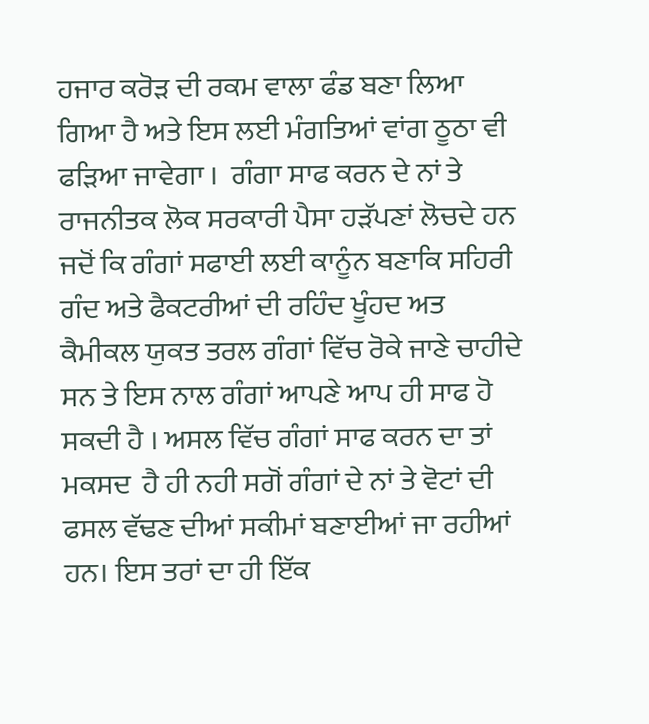ਹਜਾਰ ਕਰੋੜ ਦੀ ਰਕਮ ਵਾਲਾ ਫੰਡ ਬਣਾ ਲਿਆ ਗਿਆ ਹੈ ਅਤੇ ਇਸ ਲਈ ਮੰਗਤਿਆਂ ਵਾਂਗ ਠੂਠਾ ਵੀ ਫੜਿਆ ਜਾਵੇਗਾ ।  ਗੰਗਾ ਸਾਫ ਕਰਨ ਦੇ ਨਾਂ ਤੇ ਰਾਜਨੀਤਕ ਲੋਕ ਸਰਕਾਰੀ ਪੈਸਾ ਹੜੱਪਣਾਂ ਲੋਚਦੇ ਹਨ ਜਦੋਂ ਕਿ ਗੰਗਾਂ ਸਫਾਈ ਲਈ ਕਾਨੂੰਨ ਬਣਾਕਿ ਸਹਿਰੀ ਗੰਦ ਅਤੇ ਫੈਕਟਰੀਆਂ ਦੀ ਰਹਿੰਦ ਖੂੰਹਦ ਅਤ ਕੈਮੀਕਲ ਯੁਕਤ ਤਰਲ ਗੰਗਾਂ ਵਿੱਚ ਰੋਕੇ ਜਾਣੇ ਚਾਹੀਦੇ ਸਨ ਤੇ ਇਸ ਨਾਲ ਗੰਗਾਂ ਆਪਣੇ ਆਪ ਹੀ ਸਾਫ ਹੋ ਸਕਦੀ ਹੈ । ਅਸਲ ਵਿੱਚ ਗੰਗਾਂ ਸਾਫ ਕਰਨ ਦਾ ਤਾਂ ਮਕਸਦ  ਹੈ ਹੀ ਨਹੀ ਸਗੋਂ ਗੰਗਾਂ ਦੇ ਨਾਂ ਤੇ ਵੋਟਾਂ ਦੀ ਫਸਲ ਵੱਢਣ ਦੀਆਂ ਸਕੀਮਾਂ ਬਣਾਈਆਂ ਜਾ ਰਹੀਆਂ ਹਨ। ਇਸ ਤਰਾਂ ਦਾ ਹੀ ਇੱਕ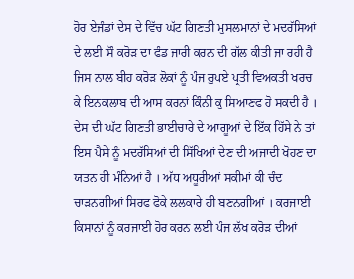ਹੋਰ ਏਜੰਡਾਂ ਦੇਸ ਦੇ ਵਿੱਚ ਘੱਟ ਗਿਣਤੀ ਮੁਸਲਮਾਨਾਂ ਦੇ ਮਦਰੱਸਿਆਂ ਦੇ ਲਈ ਸੌ ਕਰੋੜ ਦਾ ਫੰਡ ਜਾਰੀ ਕਰਨ ਦੀ ਗੱਲ ਕੀਤੀ ਜਾ ਰਹੀ ਹੈ ਜਿਸ ਨਾਲ ਬੀਹ ਕਰੋੜ ਲੋਕਾਂ ਨੂੰ ਪੰਜ ਰੁਪਏ ਪ੍ਰਤੀ ਵਿਅਕਤੀ ਖਰਚ ਕੇ ਇਨਕਲਾਬ ਦੀ ਆਸ ਕਰਨਾਂ ਕਿੰਨੀ ਕੁ ਸਿਆਣਫ ਹੋ ਸਕਦੀ ਹੈ । ਦੇਸ ਦੀ ਘੱਟ ਗਿਣਤੀ ਭਾਈਚਾਰੇ ਦੇ ਆਗੂਆਂ ਦੇ ਇੱਕ ਹਿੱਸੇ ਨੇ ਤਾਂ ਇਸ ਪੈਸੇ ਨੂੰ ਮਦਰੱਸਿਆਂ ਦੀ ਸਿੱਖਿਆਂ ਦੇਣ ਦੀ ਅਜਾਦੀ ਖੋਹਣ ਦਾ ਯਤਨ ਹੀ ਮੰਨਿਆਂ ਹੈ । ਅੱਧ ਅਧੂਰੀਆਂ ਸਕੀਮਾਂ ਕੀ ਚੰਦ ਚਾੜਨਗੀਆਂ ਸਿਰਫ ਫੋਕੇ ਲਲਕਾਰੇ ਹੀ ਬਣਨਗੀਆਂ । ਕਰਜਾਈ ਕਿਸਾਨਾਂ ਨੂੰ ਕਰਜਾਈ ਹੋਰ ਕਰਨ ਲਈ ਪੰਜ ਲੱਖ ਕਰੋੜ ਦੀਆਂ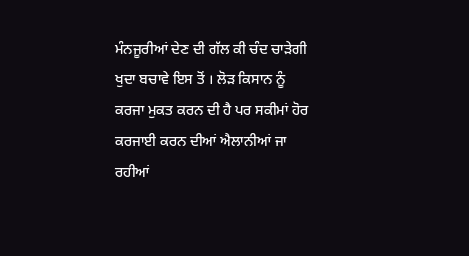ਮੰਨਜੂਰੀਆਂ ਦੇਣ ਦੀ ਗੱਲ ਕੀ ਚੰਦ ਚਾੜੇਗੀ ਖੁਦਾ ਬਚਾਵੇ ਇਸ ਤੋਂ । ਲੋੜ ਕਿਸਾਨ ਨੂੰ ਕਰਜਾ ਮੁਕਤ ਕਰਨ ਦੀ ਹੈ ਪਰ ਸਕੀਮਾਂ ਹੋਰ ਕਰਜਾਈ ਕਰਨ ਦੀਆਂ ਐਲਾਨੀਆਂ ਜਾ ਰਹੀਆਂ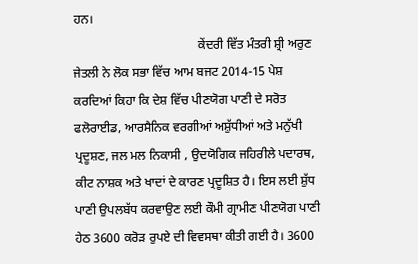ਹਨ।
                                        ਕੇਂਦਰੀ ਵਿੱਤ ਮੰਤਰੀ ਸ਼੍ਰੀ ਅਰੁਣ ਜੇਤਲੀ ਨੇ ਲੋਕ ਸਭਾ ਵਿੱਚ ਆਮ ਬਜਟ 2014-15 ਪੇਸ਼ ਕਰਦਿਆਂ ਕਿਹਾ ਕਿ ਦੇਸ਼ ਵਿੱਚ ਪੀਣਯੋਗ ਪਾਣੀ ਦੇ ਸਰੋਤ ਫਲੋਰਾਈਡ, ਆਰਸੈਨਿਕ ਵਰਗੀਆਂ ਅਸ਼ੁੱਧੀਆਂ ਅਤੇ ਮਨੁੱਖੀ ਪ੍ਰਦੂਸ਼ਣ, ਜਲ ਮਲ ਨਿਕਾਸੀ , ਉਦਯੋਗਿਕ ਜਹਿਰੀਲੇ ਪਦਾਰਥ, ਕੀਟ ਨਾਸ਼ਕ ਅਤੇ ਖਾਦਾਂ ਦੇ ਕਾਰਣ ਪ੍ਰਦੂਸ਼ਿਤ ਹੈ। ਇਸ ਲਈ ਸ਼ੁੱਧ ਪਾਣੀ ਉਪਲਬੱਧ ਕਰਵਾਉਣ ਲਈ ਕੌਮੀ ਗ੍ਰਾਮੀਣ ਪੀਣਯੋਗ ਪਾਣੀ ਹੇਠ 3600 ਕਰੋੜ ਰੁਪਏ ਦੀ ਵਿਵਸਥਾ ਕੀਤੀ ਗਈ ਹੈ। 3600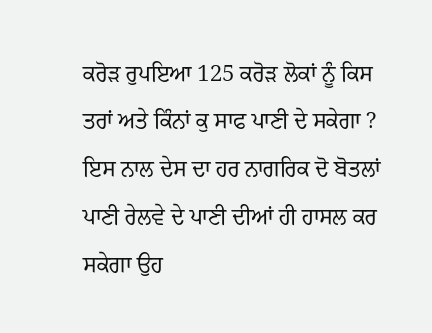ਕਰੋੜ ਰੁਪਇਆ 125 ਕਰੋੜ ਲੋਕਾਂ ਨੂੰ ਕਿਸ ਤਰਾਂ ਅਤੇ ਕਿੰਨਾਂ ਕੁ ਸਾਫ ਪਾਣੀ ਦੇ ਸਕੇਗਾ ? ਇਸ ਨਾਲ ਦੇਸ ਦਾ ਹਰ ਨਾਗਰਿਕ ਦੋ ਬੋਤਲਾਂ ਪਾਣੀ ਰੇਲਵੇ ਦੇ ਪਾਣੀ ਦੀਆਂ ਹੀ ਹਾਸਲ ਕਰ ਸਕੇਗਾ ਉਹ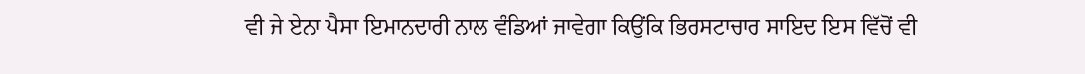ਵੀ ਜੇ ਏਨਾ ਪੈਸਾ ਇਮਾਨਦਾਰੀ ਨਾਲ ਵੰਡਿਆਂ ਜਾਵੇਗਾ ਕਿਉਂਕਿ ਭਿਰਸਟਾਚਾਰ ਸਾਇਦ ਇਸ ਵਿੱਚੋਂ ਵੀ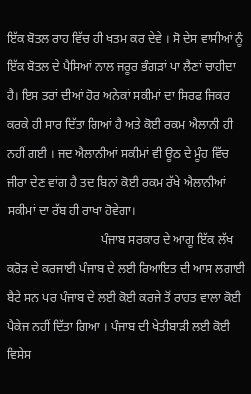ਇੱਕ ਬੋਤਲ ਰਾਹ ਵਿੱਚ ਹੀ ਖਤਮ ਕਰ ਦੇਵੇ । ਸੋ ਦੇਸ ਵਾਸੀਆਂ ਨੂੰ ਇੱਕ ਬੋਤਲ ਦੇ ਪੈਸਿਆਂ ਨਾਲ ਜਰੂਰ ਭੰਗੜਾਂ ਪਾ ਲੈਣਾਂ ਚਾਹੀਦਾ ਹੈ। ਇਸ ਤਰਾਂ ਦੀਆਂ ਹੋਰ ਅਨੇਕਾਂ ਸਕੀਮਾਂ ਦਾ ਸਿਰਫ ਜਿਕਰ ਕਰਕੇ ਹੀ ਸਾਰ ਦਿੱਤਾ ਗਿਆਂ ਹੈ ਅਤੇ ਕੋਈ ਰਕਮ ਐਲਾਨੀ ਹੀ ਨਹੀਂ ਗਈ । ਜਦ ਐਲਾਨੀਆਂ ਸਕੀਮਾਂ ਵੀ ਊਠ ਦੇ ਮੂੰਹ ਵਿੱਚ ਜੀਰਾ ਦੇਣ ਵਾਂਗ ਹੈ ਤਦ ਬਿਨਾਂ ਕੋਈ ਰਕਮ ਰੱਖੇ ਐਲਾਨੀਆਂ ਸਕੀਮਾਂ ਦਾ ਰੱਬ ਹੀ ਰਾਖਾ ਹੋਵੇਗਾ।
                              ਪੰਜਾਬ ਸਰਕਾਰ ਦੇ ਆਗੂ ਇੱਕ ਲੱਖ ਕਰੋੜ ਦੇ ਕਰਜਾਈ ਪੰਜਾਬ ਦੇ ਲਈ ਰਿਆਇਤ ਦੀ ਆਸ ਲਗਾਈ ਬੈਟੇ ਸਨ ਪਰ ਪੰਜਾਬ ਦੇ ਲਈ ਕੋਈ ਕਰਜੇ ਤੋਂ ਰਾਹਤ ਵਾਲਾ ਕੋਈ ਪੈਕੇਜ ਨਹੀਂ ਦਿੱਤਾ ਗਿਆ । ਪੰਜਾਬ ਦੀ ਖੇਤੀਬਾੜੀ ਲਈ ਕੋਈ ਵਿਸੇਸ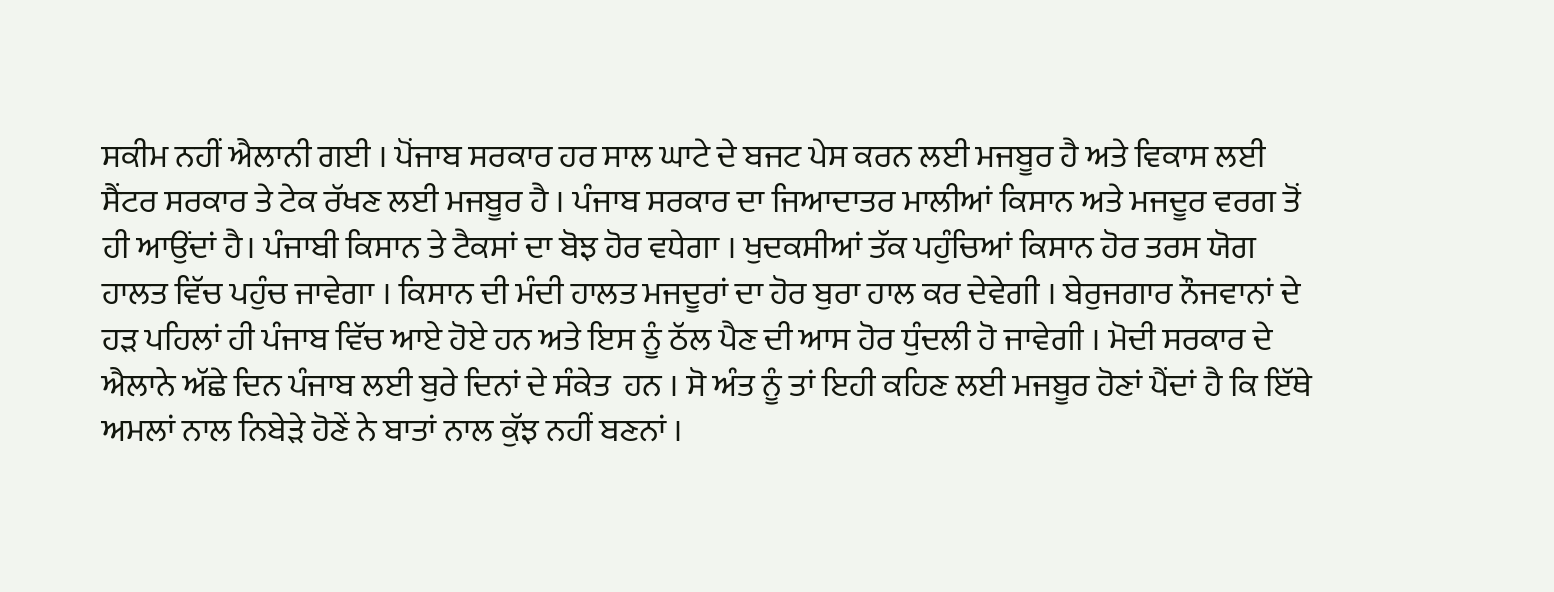ਸਕੀਮ ਨਹੀਂ ਐਲਾਨੀ ਗਈ । ਪੋਂਜਾਬ ਸਰਕਾਰ ਹਰ ਸਾਲ ਘਾਟੇ ਦੇ ਬਜਟ ਪੇਸ ਕਰਨ ਲਈ ਮਜਬੂਰ ਹੈ ਅਤੇ ਵਿਕਾਸ ਲਈ ਸੈਂਟਰ ਸਰਕਾਰ ਤੇ ਟੇਕ ਰੱਖਣ ਲਈ ਮਜਬੂਰ ਹੈ । ਪੰਜਾਬ ਸਰਕਾਰ ਦਾ ਜਿਆਦਾਤਰ ਮਾਲੀਆਂ ਕਿਸਾਨ ਅਤੇ ਮਜਦੂਰ ਵਰਗ ਤੋਂ ਹੀ ਆਉਂਦਾਂ ਹੈ। ਪੰਜਾਬੀ ਕਿਸਾਨ ਤੇ ਟੈਕਸਾਂ ਦਾ ਬੋਝ ਹੋਰ ਵਧੇਗਾ । ਖੁਦਕਸੀਆਂ ਤੱਕ ਪਹੁੰਚਿਆਂ ਕਿਸਾਨ ਹੋਰ ਤਰਸ ਯੋਗ ਹਾਲਤ ਵਿੱਚ ਪਹੁੰਚ ਜਾਵੇਗਾ । ਕਿਸਾਨ ਦੀ ਮੰਦੀ ਹਾਲਤ ਮਜਦੂਰਾਂ ਦਾ ਹੋਰ ਬੁਰਾ ਹਾਲ ਕਰ ਦੇਵੇਗੀ । ਬੇਰੁਜਗਾਰ ਨੌਜਵਾਨਾਂ ਦੇ ਹੜ ਪਹਿਲਾਂ ਹੀ ਪੰਜਾਬ ਵਿੱਚ ਆਏ ਹੋਏ ਹਨ ਅਤੇ ਇਸ ਨੂੰ ਠੱਲ ਪੈਣ ਦੀ ਆਸ ਹੋਰ ਧੁੰਦਲੀ ਹੋ ਜਾਵੇਗੀ । ਮੋਦੀ ਸਰਕਾਰ ਦੇ ਐਲਾਨੇ ਅੱਛੇ ਦਿਨ ਪੰਜਾਬ ਲਈ ਬੁਰੇ ਦਿਨਾਂ ਦੇ ਸੰਕੇਤ  ਹਨ । ਸੋ ਅੰਤ ਨੂੰ ਤਾਂ ਇਹੀ ਕਹਿਣ ਲਈ ਮਜਬੂਰ ਹੋਣਾਂ ਪੈਂਦਾਂ ਹੈ ਕਿ ਇੱਥੇ ਅਮਲਾਂ ਨਾਲ ਨਿਬੇੜੇ ਹੋਣੇਂ ਨੇ ਬਾਤਾਂ ਨਾਲ ਕੁੱਝ ਨਹੀਂ ਬਣਨਾਂ ।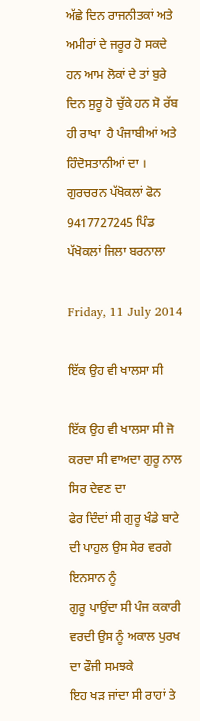ਅੱਛੇ ਦਿਨ ਰਾਜਨੀਤਕਾਂ ਅਤੇ ਅਮੀਰਾਂ ਦੇ ਜਰੂਰ ਹੋ ਸਕਦੇ ਹਨ ਆਮ ਲੋਕਾਂ ਦੇ ਤਾਂ ਬੁਰੇ ਦਿਨ ਸੁਰੂ ਹੋ ਚੁੱਕੇ ਹਨ ਸੋ ਰੱਬ ਹੀ ਰਾਖਾ  ਹੈ ਪੰਜਾਬੀਆਂ ਅਤੇ ਹਿੰਦੋਸਤਾਨੀਆਂ ਦਾ ।
ਗੁਰਚਰਨ ਪੱਖੋਕਲਾਂ ਫੋਨ 9417727245 ਪਿੰਡ ਪੱਖੋਕਲਾਂ ਜਿਲਾ ਬਰਨਾਲਾ

Friday, 11 July 2014

ਇੱਕ ਉਹ ਵੀ ਖਾਲਸਾ ਸੀ

ਇੱਕ ਉਹ ਵੀ ਖਾਲਸਾ ਸੀ ਜੋ ਕਰਦਾ ਸੀ ਵਾਅਦਾ ਗੁਰੂ ਨਾਲ ਸਿਰ ਦੇਵਣ ਦਾ
ਫੇਰ ਦਿੰਦਾਂ ਸੀ ਗੁਰੂ ਖੰਡੇ ਬਾਟੇ ਦੀ ਪਾਹੁਲ ਉਸ ਸੇਰ ਵਰਗੇ ਇਨਸਾਨ ਨੂੰ
ਗੁਰੂ ਪਾਉਂਦਾ ਸੀ ਪੰਜ ਕਕਾਰੀ ਵਰਦੀ ਉਸ ਨੂੰ ਅਕਾਲ ਪੁਰਖ ਦਾ ਫੌਜੀ ਸਮਝਕੇ
ਇਹ ਖੜ ਜਾਂਦਾ ਸੀ ਰਾਹਾਂ ਤੇ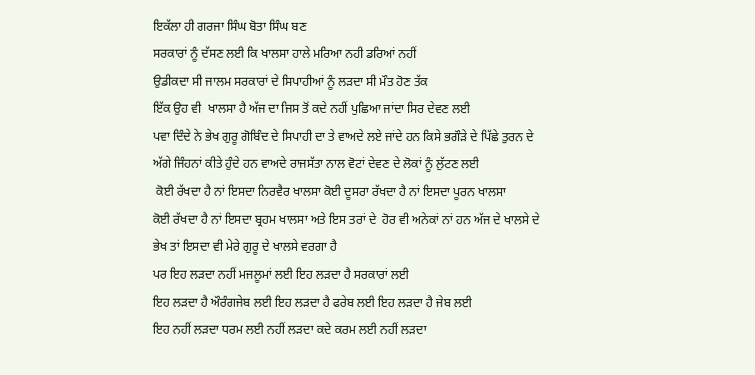ਇਕੱਲਾ ਹੀ ਗਰਜਾ ਸਿੰਘ ਬੋਤਾ ਸਿੰਘ ਬਣ
ਸਰਕਾਰਾਂ ਨੂੰ ਦੱਸਣ ਲਈ ਕਿ ਖਾਲਸਾ ਹਾਲੇ ਮਰਿਆ ਨਹੀ ਡਰਿਆਂ ਨਹੀਂ
ਉਡੀਕਦਾ ਸੀ ਜਾਲਮ ਸਰਕਾਰਾਂ ਦੇ ਸਿਪਾਹੀਆਂ ਨੂੰ ਲੜਦਾ ਸੀ ਮੌਤ ਹੋਣ ਤੱਕ
ਇੱਕ ਉਹ ਵੀ  ਖਾਲਸਾ ਹੈ ਅੱਜ ਦਾ ਜਿਸ ਤੋਂ ਕਦੇ ਨਹੀਂ ਪੁਛਿਆ ਜਾਂਦਾ ਸਿਰ ਦੇਵਣ ਲਈ
ਪਵਾ ਦਿੰਦੇ ਨੇ ਭੇਖ ਗੁਰੂ ਗੋਬਿੰਦ ਦੇ ਸਿਪਾਹੀ ਦਾ ਤੇ ਵਾਅਦੇ ਲਏ ਜਾਂਦੇ ਹਨ ਕਿਸੇ ਭਗੌੜੇ ਦੇ ਪਿੱਛੇ ਤੁਰਨ ਦੇ
ਅੱਗੇ ਜਿੰਹਨਾਂ ਕੀਤੇ ਹੁੰਦੇ ਹਨ ਵਾਅਦੇ ਰਾਜਸੱਤਾ ਨਾਲ ਵੋਟਾਂ ਦੇਵਣ ਦੇ ਲੋਕਾਂ ਨੂੰ ਲੁੱਟਣ ਲਈ
 ਕੋਈ ਰੱਖਦਾ ਹੈ ਨਾਂ ਇਸਦਾ ਨਿਰਵੈਰ ਖਾਲਸਾ ਕੋਈ ਦੂਸਰਾ ਰੱਖਦਾ ਹੈ ਨਾਂ ਇਸਦਾ ਪੂਰਨ ਖਾਲਸਾ
ਕੋਈ ਰੱਖਦਾ ਹੈ ਨਾਂ ਇਸਦਾ ਬ੍ਰਹਮ ਖਾਲਸਾ ਅਤੇ ਇਸ ਤਰਾਂ ਦੇ  ਹੋਰ ਵੀ ਅਨੇਕਾਂ ਨਾਂ ਹਨ ਅੱਜ ਦੇ ਖਾਲਸੇ ਦੇ
ਭੇਖ ਤਾਂ ਇਸਦਾ ਵੀ ਮੇਰੇ ਗੁਰੂ ਦੇ ਖਾਲਸੇ ਵਰਗਾ ਹੈ
ਪਰ ਇਹ ਲੜਦਾ ਨਹੀਂ ਮਜਲੂਮਾਂ ਲਈ ਇਹ ਲੜਦਾ ਹੈ ਸਰਕਾਰਾਂ ਲਈ
ਇਹ ਲੜਦਾ ਹੈ ਔਰੰਗਜੇਬ ਲਈ ਇਹ ਲੜਦਾ ਹੈ ਫਰੇਬ ਲਈ ਇਹ ਲੜਦਾ ਹੈ ਜੇਬ ਲਈ
ਇਹ ਨਹੀਂ ਲੜਦਾ ਧਰਮ ਲਈ ਨਹੀਂ ਲੜਦਾ ਕਦੇ ਕਰਮ ਲਈ ਨਹੀਂ ਲੜਦਾ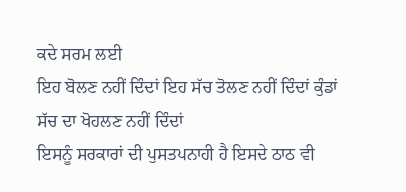ਕਦੇ ਸਰਮ ਲਈ
ਇਹ ਬੋਲਣ ਨਹੀਂ ਦਿੰਦਾਂ ਇਹ ਸੱਚ ਤੋਲਣ ਨਹੀਂ ਦਿੰਦਾਂ ਕੁੰਡਾਂ ਸੱਚ ਦਾ ਖੋਹਲਣ ਨਹੀਂ ਦਿੰਦਾਂ
ਇਸਨੂੰ ਸਰਕਾਰਾਂ ਦੀ ਪੁਸਤਪਨਾਹੀ ਹੈ ਇਸਦੇ ਠਾਠ ਵੀ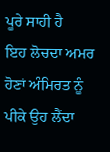ਪੂਰੇ ਸਾਹੀ ਹੈ
ਇਹ ਲੋਚਦਾ ਅਮਰ ਹੋਣਾਂ ਅੰਮਿਰਤ ਨੂੰ ਪੀਕੇ ਉਹ ਲੈਂਦਾ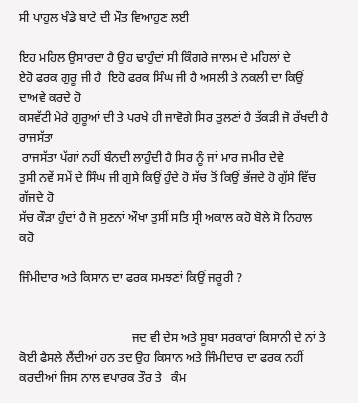ਸੀ ਪਾਹੁਲ ਖੰਡੇ ਬਾਟੇ ਦੀ ਮੌਤ ਵਿਆਹੁਣ ਲਈ

ਇਹ ਮਹਿਲ ਉਸਾਰਦਾ ਹੈ ਉਹ ਢਾਹੁੰਦਾਂ ਸੀ ਕਿੰਗਰੇ ਜਾਲਮ ਦੇ ਮਹਿਲਾਂ ਦੇ
ਏਹੋ ਫਰਕ ਗੁਰੂ ਜੀ ਹੈ  ਇਹੋ ਫਰਕ ਸਿੰਘ ਜੀ ਹੈ ਅਸਲੀ ਤੇ ਨਕਲੀ ਦਾ ਕਿਉਂ ਦਾਅਵੇ ਕਰਦੇ ਹੋ
ਕਸਵੱਟੀ ਮੇਰੇ ਗੁਰੂਆਂ ਦੀ ਤੇ ਪਰਖੇ ਹੀ ਜਾਵੋਗੇ ਸਿਰ ਤੁਲਣਾਂ ਹੈ ਤੱਕੜੀ ਜੋ ਰੱਖਦੀ ਹੈ ਰਾਜਸੱਤਾ
 ਰਾਜਸੱਤਾ ਪੱਗਾਂ ਨਹੀਂ ਬੰਨਦੀ ਲਾਹੁੰਦੀ ਹੈ ਸਿਰ ਨੂੰ ਜਾਂ ਮਾਰ ਜਮੀਰ ਦੇਵੇ
ਤੁਸੀ ਨਵੇਂ ਸਮੇਂ ਦੇ ਸਿੰਘ ਜੀ ਗੁਸੇ ਕਿਉਂ ਹੁੰਦੇ ਹੋ ਸੱਚ ਤੋਂ ਕਿਉਂ ਭੱਜਦੇ ਹੋ ਗੁੱਸੇ ਵਿੱਚ ਗੱਜਦੇ ਹੋ
ਸੱਚ ਕੌੜਾ ਹੁੰਦਾਂ ਹੈ ਜੋ ਸੁਣਨਾਂ ਔਖਾ ਤੁਸੀਂ ਸਤਿ ਸ੍ਰੀ ਅਕਾਲ ਕਹੋ ਬੋਲੇ ਸੋ ਨਿਹਾਲ ਕਹੋ

ਜਿੰਮੀਦਾਰ ਅਤੇ ਕਿਸਾਨ ਦਾ ਫਰਕ ਸਮਝਣਾਂ ਕਿਉਂ ਜਰੂਰੀ ?


                                    ਜਦ ਵੀ ਦੇਸ ਅਤੇ ਸੂਬਾ ਸਰਕਾਰਾਂ ਕਿਸਾਨੀ ਦੇ ਨਾਂ ਤੇ ਕੋਈ ਫੈਸਲੇ ਲੈਂਦੀਆਂ ਹਨ ਤਦ ਉਹ ਕਿਸਾਨ ਅਤੇ ਜਿੰਮੀਦਾਰ ਦਾ ਫਰਕ ਨਹੀਂ ਕਰਦੀਆਂ ਜਿਸ ਨਾਲ ਵਪਾਰਕ ਤੌਰ ਤੇ   ਕੰਮ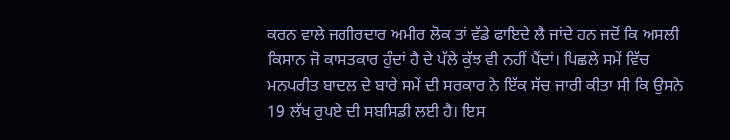ਕਰਨ ਵਾਲੇ ਜਗੀਰਦਾਰ ਅਮੀਰ ਲੋਕ ਤਾਂ ਵੱਡੇ ਫਾਇਦੇ ਲੈ ਜਾਂਦੇ ਹਨ ਜਦੋਂ ਕਿ ਅਸਲੀ ਕਿਸਾਨ ਜੋ ਕਾਸਤਕਾਰ ਹੁੰਦਾਂ ਹੈ ਦੇ ਪੱਲੇ ਕੁੱਝ ਵੀ ਨਹੀਂ ਪੈਂਦਾਂ। ਪਿਛਲੇ ਸਮੇਂ ਵਿੱਚ ਮਨਪਰੀਤ ਬਾਦਲ ਦੇ ਬਾਰੇ ਸਮੇਂ ਦੀ ਸਰਕਾਰ ਨੇ ਇੱਕ ਸੱਚ ਜਾਰੀ ਕੀਤਾ ਸੀ ਕਿ ਉਸਨੇ 19 ਲੱਖ ਰੁਪਏ ਦੀ ਸਬਸਿਡੀ ਲਈ ਹੈ। ਇਸ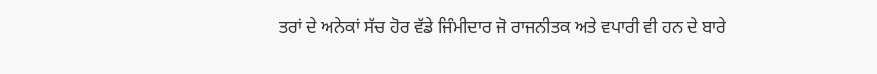ਤਰਾਂ ਦੇ ਅਨੇਕਾਂ ਸੱਚ ਹੋਰ ਵੱਡੇ ਜਿੰਮੀਦਾਰ ਜੋ ਰਾਜਨੀਤਕ ਅਤੇ ਵਪਾਰੀ ਵੀ ਹਨ ਦੇ ਬਾਰੇ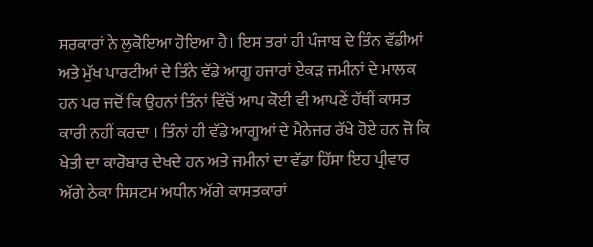ਸਰਕਾਰਾਂ ਨੇ ਲੁਕੋਇਆ ਹੋਇਆ ਹੈ। ਇਸ ਤਰਾਂ ਹੀ ਪੰਜਾਬ ਦੇ ਤਿੰਨ ਵੱਡੀਆਂ ਅਤੇ ਮੁੱਖ ਪਾਰਟੀਆਂ ਦੇ ਤਿੰਨੇ ਵੱਡੇ ਆਗੂ ਹਜਾਰਾਂ ਏਕੜ ਜਮੀਨਾਂ ਦੇ ਮਾਲਕ ਹਨ ਪਰ ਜਦੋਂ ਕਿ ਉਹਨਾਂ ਤਿੰਨਾਂ ਵਿੱਚੋਂ ਆਪ ਕੋਈ ਵੀ ਆਪਣੇਂ ਹੱਥੀਂ ਕਾਸਤ ਕਾਰੀ ਨਹੀਂ ਕਰਦਾ । ਤਿੰਨਾਂ ਹੀ ਵੱਡੇ ਆਗੂਆਂ ਦੇ ਮੈਨੇਜਰ ਰੱਖੇ ਹੋਏ ਹਨ ਜੋ ਕਿ ਖੇਤੀ ਦਾ ਕਾਰੋਬਾਰ ਦੇਖਦੇ ਹਨ ਅਤੇ ਜਮੀਨਾਂ ਦਾ ਵੱਡਾ ਹਿੱਸਾ ਇਹ ਪ੍ਰੀਵਾਰ ਅੱਗੇ ਠੇਕਾ ਸਿਸਟਮ ਅਧੀਨ ਅੱਗੇ ਕਾਸਤਕਾਰਾਂ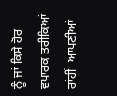ਨੂੰ ਜਾਂ ਕਿਸੇ ਹੋਰ ਵਪਾਰਕ ਤਰੀਕਿਆਂ ਰਾਂਹੀਂ  ਆਪਣੀਆਂ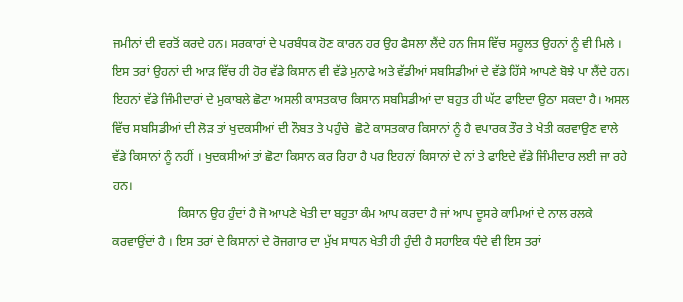ਜਮੀਨਾਂ ਦੀ ਵਰਤੋਂ ਕਰਦੇ ਹਨ। ਸਰਕਾਰਾਂ ਦੇ ਪਰਬੰਧਕ ਹੋਣ ਕਾਰਨ ਹਰ ਉਹ ਫੈਸਲਾ ਲੈਂਦੇ ਹਨ ਜਿਸ ਵਿੱਚ ਸਹੂਲਤ ਉਹਨਾਂ ਨੂੰ ਵੀ ਮਿਲੇ । ਇਸ ਤਰਾਂ ਉਹਨਾਂ ਦੀ ਆੜ ਵਿੱਚ ਹੀ ਹੋਰ ਵੱਡੇ ਕਿਸਾਨ ਵੀ ਵੱਡੇ ਮੁਨਾਫੇ ਅਤੇ ਵੱਡੀਆਂ ਸਬਸਿਡੀਆਂ ਦੇ ਵੱਡੇ ਹਿੱਸੇ ਆਪਣੇ ਬੋਝੇ ਪਾ ਲੈਂਦੇ ਹਨ। ਇਹਨਾਂ ਵੱਡੇ ਜਿੰਮੀਦਾਰਾਂ ਦੇ ਮੁਕਾਬਲੇ ਛੋਟਾ ਅਸਲੀ ਕਾਸਤਕਾਰ ਕਿਸਾਨ ਸਬਸਿਡੀਆਂ ਦਾ ਬਹੁਤ ਹੀ ਘੱਟ ਫਾਇਦਾ ਉਠਾ ਸਕਦਾ ਹੈ। ਅਸਲ ਵਿੱਚ ਸਬਸਿਡੀਆਂ ਦੀ ਲੋੜ ਤਾਂ ਖੁਦਕਸੀਆਂ ਦੀ ਨੌਬਤ ਤੇ ਪਹੁੰਚੇ  ਛੋਟੇ ਕਾਸਤਕਾਰ ਕਿਸਾਨਾਂ ਨੂੰ ਹੈ ਵਪਾਰਕ ਤੌਰ ਤੇ ਖੇਤੀ ਕਰਵਾਉਣ ਵਾਲੇ ਵੱਡੇ ਕਿਸਾਨਾਂ ਨੂੰ ਨਹੀਂ । ਖੁਦਕਸੀਆਂ ਤਾਂ ਛੋਟਾ ਕਿਸਾਨ ਕਰ ਰਿਹਾ ਹੈ ਪਰ ਇਹਨਾਂ ਕਿਸਾਨਾਂ ਦੇ ਨਾਂ ਤੇ ਫਾਇਦੇ ਵੱਡੇ ਜਿੰਮੀਦਾਰ ਲਈ ਜਾ ਰਹੇ ਹਨ।
                     ਕਿਸਾਨ ਉਹ ਹੁੰਦਾਂ ਹੈ ਜੋ ਆਪਣੇ ਖੇਤੀ ਦਾ ਬਹੁਤਾ ਕੰਮ ਆਪ ਕਰਦਾ ਹੈ ਜਾਂ ਆਪ ਦੂਸਰੇ ਕਾਮਿਆਂ ਦੇ ਨਾਲ ਰਲਕੇ ਕਰਵਾਉਂਦਾਂ ਹੈ । ਇਸ ਤਰਾਂ ਦੇ ਕਿਸਾਨਾਂ ਦੇ ਰੋਜਗਾਰ ਦਾ ਮੁੱਖ ਸਾਧਨ ਖੇਤੀ ਹੀ ਹੁੰਦੀ ਹੈ ਸਹਾਇਕ ਧੰਦੇ ਵੀ ਇਸ ਤਰਾਂ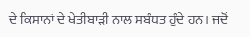ਦੇ ਕਿਸਾਨਾਂ ਦੇ ਖੇਤੀਬਾੜੀ ਨਾਲ ਸਬੰਧਤ ਹੁੰਦੇ ਹਨ। ਜਦੋਂ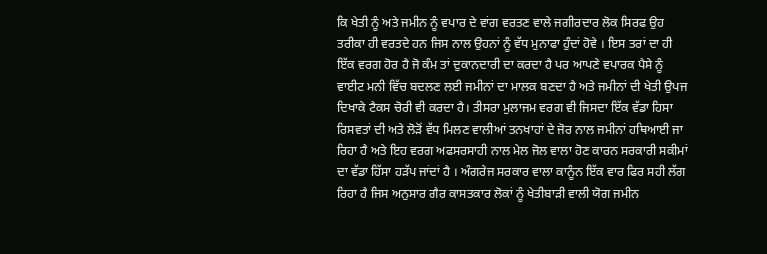ਕਿ ਖੇਤੀ ਨੂੰ ਅਤੇ ਜਮੀਨ ਨੂੰ ਵਪਾਰ ਦੇ ਵਾਂਗ ਵਰਤਣ ਵਾਲੇ ਜਗੀਰਦਾਰ ਲੋਕ ਸਿਰਫ ਉਹ ਤਰੀਕਾ ਹੀ ਵਰਤਦੇ ਹਨ ਜਿਸ ਨਾਲ ਉਹਨਾਂ ਨੂੰ ਵੱਧ ਮੁਨਾਫਾ ਹੁੰਦਾਂ ਹੋਵੇ । ਇਸ ਤਰਾਂ ਦਾ ਹੀ ਇੱਕ ਵਰਗ ਹੋਰ ਹੈ ਜੋ ਕੰਮ ਤਾਂ ਦੁਕਾਨਦਾਰੀ ਦਾ ਕਰਦਾ ਹੈ ਪਰ ਆਪਣੇ ਵਪਾਰਕ ਪੈਸੇ ਨੂੰ ਵਾਈਟ ਮਨੀ ਵਿੱਚ ਬਦਲਣ ਲਈ ਜਮੀਨਾਂ ਦਾ ਮਾਲਕ ਬਣਦਾ ਹੈ ਅਤੇ ਜਮੀਨਾਂ ਦੀ ਖੇਤੀ ਉਪਜ ਦਿਖਾਕੇ ਟੈਕਸ ਚੋਰੀ ਵੀ ਕਰਦਾ ਹੈ। ਤੀਸਰਾ ਮੁਲਾਜਮ ਵਰਗ ਵੀ ਜਿਸਦਾ ਇੱਕ ਵੱਡਾ ਹਿਸਾ ਰਿਸਵਤਾਂ ਦੀ ਅਤੇ ਲੋੜੋਂ ਵੱਧ ਮਿਲਣ ਵਾਲੀਆਂ ਤਨਖਾਹਾਂ ਦੇ ਜੋਰ ਨਾਲ ਜਮੀਨਾਂ ਹਥਿਆਈ ਜਾ ਰਿਹਾ ਹੈ ਅਤੇ ਇਹ ਵਰਗ ਅਫਸਰਸਾਹੀ ਨਾਲ ਮੇਲ ਜੋਲ ਵਾਲਾ ਹੋਣ ਕਾਰਨ ਸਰਕਾਰੀ ਸਕੀਮਾਂ ਦਾ ਵੱਡਾ ਹਿੱਸਾ ਹੜੱਪ ਜਾਂਦਾਂ ਹੈ । ਅੰਗਰੇਜ ਸਰਕਾਰ ਵਾਲਾ ਕਾਨੂੰਨ ਇੱਕ ਵਾਰ ਫਿਰ ਸਹੀ ਲੱਗ ਰਿਹਾ ਹੈ ਜਿਸ ਅਨੁਸਾਰ ਗੈਰ ਕਾਸਤਕਾਰ ਲੋਕਾਂ ਨੂੰ ਖੇਤੀਬਾੜੀ ਵਾਲੀ ਯੋਗ ਜਮੀਨ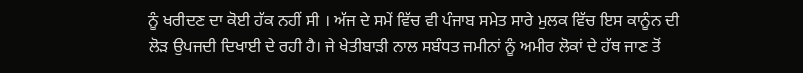ਨੂੰ ਖਰੀਦਣ ਦਾ ਕੋਈ ਹੱਕ ਨਹੀਂ ਸੀ । ਅੱਜ ਦੇ ਸਮੇਂ ਵਿੱਚ ਵੀ ਪੰਜਾਬ ਸਮੇਤ ਸਾਰੇ ਮੁਲਕ ਵਿੱਚ ਇਸ ਕਾਨੂੰਨ ਦੀ ਲੋੜ ਉਪਜਦੀ ਦਿਖਾਈ ਦੇ ਰਹੀ ਹੈ। ਜੇ ਖੇਤੀਬਾੜੀ ਨਾਲ ਸਬੰਧਤ ਜਮੀਨਾਂ ਨੂੰ ਅਮੀਰ ਲੋਕਾਂ ਦੇ ਹੱਥ ਜਾਣ ਤੋਂ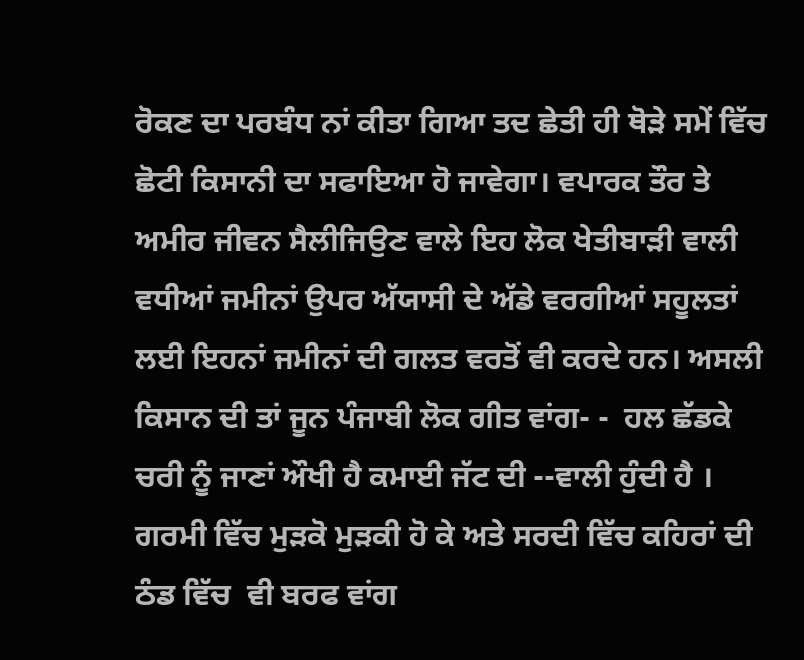ਰੋਕਣ ਦਾ ਪਰਬੰਧ ਨਾਂ ਕੀਤਾ ਗਿਆ ਤਦ ਛੇਤੀ ਹੀ ਥੋੜੇ ਸਮੇਂ ਵਿੱਚ ਛੋਟੀ ਕਿਸਾਨੀ ਦਾ ਸਫਾਇਆ ਹੋ ਜਾਵੇਗਾ। ਵਪਾਰਕ ਤੌਰ ਤੇ ਅਮੀਰ ਜੀਵਨ ਸੈਲੀਜਿਉਣ ਵਾਲੇ ਇਹ ਲੋਕ ਖੇਤੀਬਾੜੀ ਵਾਲੀ ਵਧੀਆਂ ਜਮੀਨਾਂ ਉਪਰ ਅੱਯਾਸੀ ਦੇ ਅੱਡੇ ਵਰਗੀਆਂ ਸਹੂਲਤਾਂ ਲਈ ਇਹਨਾਂ ਜਮੀਨਾਂ ਦੀ ਗਲਤ ਵਰਤੋਂ ਵੀ ਕਰਦੇ ਹਨ। ਅਸਲੀ ਕਿਸਾਨ ਦੀ ਤਾਂ ਜੂਨ ਪੰਜਾਬੀ ਲੋਕ ਗੀਤ ਵਾਂਗ- -  ਹਲ ਛੱਡਕੇ ਚਰੀ ਨੂੰ ਜਾਣਾਂ ਔਖੀ ਹੈ ਕਮਾਈ ਜੱਟ ਦੀ --ਵਾਲੀ ਹੁੰਦੀ ਹੈ । ਗਰਮੀ ਵਿੱਚ ਮੁੜਕੋ ਮੁੜਕੀ ਹੋ ਕੇ ਅਤੇ ਸਰਦੀ ਵਿੱਚ ਕਹਿਰਾਂ ਦੀ ਠੰਡ ਵਿੱਚ  ਵੀ ਬਰਫ ਵਾਂਗ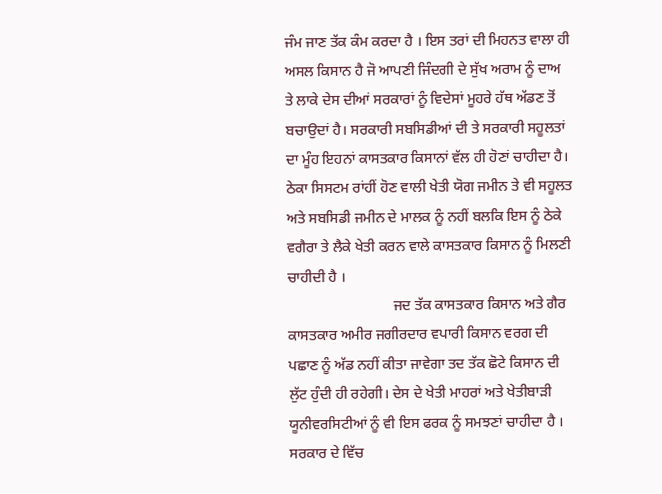ਜੰਮ ਜਾਣ ਤੱਕ ਕੰਮ ਕਰਦਾ ਹੈ । ਇਸ ਤਰਾਂ ਦੀ ਮਿਹਨਤ ਵਾਲਾ ਹੀ ਅਸਲ ਕਿਸਾਨ ਹੈ ਜੋ ਆਪਣੀ ਜਿੰਦਗੀ ਦੇ ਸੁੱਖ ਅਰਾਮ ਨੂੰ ਦਾਅ ਤੇ ਲਾਕੇ ਦੇਸ ਦੀਆਂ ਸਰਕਾਰਾਂ ਨੂੰ ਵਿਦੇਸਾਂ ਮੂਹਰੇ ਹੱਥ ਅੱਡਣ ਤੋਂ ਬਚਾਉਦਾਂ ਹੈ। ਸਰਕਾਰੀ ਸਬਸਿਡੀਆਂ ਦੀ ਤੇ ਸਰਕਾਰੀ ਸਹੂਲਤਾਂ ਦਾ ਮੂੰਹ ਇਹਨਾਂ ਕਾਸਤਕਾਰ ਕਿਸਾਨਾਂ ਵੱਲ ਹੀ ਹੋਣਾਂ ਚਾਹੀਦਾ ਹੈ। ਠੇਕਾ ਸਿਸਟਮ ਰਾਂਹੀਂ ਹੋਣ ਵਾਲੀ ਖੇਤੀ ਯੋਗ ਜਮੀਨ ਤੇ ਵੀ ਸਹੂਲਤ ਅਤੇ ਸਬਸਿਡੀ ਜਮੀਨ ਦੇ ਮਾਲਕ ਨੂੰ ਨਹੀਂ ਬਲਕਿ ਇਸ ਨੂੰ ਠੇਕੇ ਵਗੈਰਾ ਤੇ ਲੈਕੇ ਖੇਤੀ ਕਰਨ ਵਾਲੇ ਕਾਸਤਕਾਰ ਕਿਸਾਨ ਨੂੰ ਮਿਲਣੀ ਚਾਹੀਦੀ ਹੈ ।
                             ਜਦ ਤੱਕ ਕਾਸਤਕਾਰ ਕਿਸਾਨ ਅਤੇ ਗੈਰ ਕਾਸਤਕਾਰ ਅਮੀਰ ਜਗੀਰਦਾਰ ਵਪਾਰੀ ਕਿਸਾਨ ਵਰਗ ਦੀ ਪਛਾਣ ਨੂੰ ਅੱਡ ਨਹੀਂ ਕੀਤਾ ਜਾਵੇਗਾ ਤਦ ਤੱਕ ਛੋਟੇ ਕਿਸਾਨ ਦੀ ਲੁੱਟ ਹੁੰਦੀ ਹੀ ਰਹੇਗੀ। ਦੇਸ ਦੇ ਖੇਤੀ ਮਾਹਰਾਂ ਅਤੇ ਖੇਤੀਬਾੜੀ ਯੂਨੀਵਰਸਿਟੀਆਂ ਨੂੰ ਵੀ ਇਸ ਫਰਕ ਨੂੰ ਸਮਝਣਾਂ ਚਾਹੀਦਾ ਹੈ । ਸਰਕਾਰ ਦੇ ਵਿੱਚ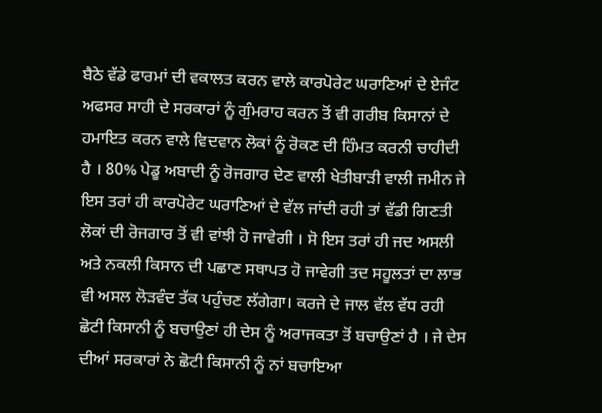ਬੈਠੇ ਵੱਡੇ ਫਾਰਮਾਂ ਦੀ ਵਕਾਲਤ ਕਰਨ ਵਾਲੇ ਕਾਰਪੋਰੇਟ ਘਰਾਣਿਆਂ ਦੇ ਏਜੰਟ ਅਫਸਰ ਸਾਹੀ ਦੇ ਸਰਕਾਰਾਂ ਨੂੰ ਗੁੰਮਰਾਹ ਕਰਨ ਤੋਂ ਵੀ ਗਰੀਬ ਕਿਸਾਨਾਂ ਦੇ ਹਮਾਇਤ ਕਰਨ ਵਾਲੇ ਵਿਦਵਾਨ ਲੋਕਾਂ ਨੂੰ ਰੋਕਣ ਦੀ ਹਿੰਮਤ ਕਰਨੀ ਚਾਹੀਦੀ ਹੈ । 80% ਪੇਡੂ ਅਬਾਦੀ ਨੂੰ ਰੋਜਗਾਰ ਦੇਣ ਵਾਲੀ ਖੇਤੀਬਾੜੀ ਵਾਲੀ ਜਮੀਨ ਜੇ ਇਸ ਤਰਾਂ ਹੀ ਕਾਰਪੋਰੇਟ ਘਰਾਣਿਆਂ ਦੇ ਵੱਲ ਜਾਂਦੀ ਰਹੀ ਤਾਂ ਵੱਡੀ ਗਿਣਤੀ ਲੋਕਾਂ ਦੀ ਰੋਜਗਾਰ ਤੋਂ ਵੀ ਵਾਂਝੀ ਹੋ ਜਾਵੇਗੀ । ਸੋ ਇਸ ਤਰਾਂ ਹੀ ਜਦ ਅਸਲੀ ਅਤੇ ਨਕਲੀ ਕਿਸਾਨ ਦੀ ਪਛਾਣ ਸਥਾਪਤ ਹੋ ਜਾਵੇਗੀ ਤਦ ਸਹੂਲਤਾਂ ਦਾ ਲਾਭ ਵੀ ਅਸਲ ਲੋੜਵੰਦ ਤੱਕ ਪਹੁੰਚਣ ਲੱਗੇਗਾ। ਕਰਜੇ ਦੇ ਜਾਲ ਵੱਲ ਵੱਧ ਰਹੀ ਛੋਟੀ ਕਿਸਾਨੀ ਨੂੰ ਬਚਾਉਣਾਂ ਹੀ ਦੇਸ ਨੂੰ ਅਰਾਜਕਤਾ ਤੋਂ ਬਚਾਉਣਾਂ ਹੈ । ਜੇ ਦੇਸ ਦੀਆਂ ਸਰਕਾਰਾਂ ਨੇ ਛੋਟੀ ਕਿਸਾਨੀ ਨੂੰ ਨਾਂ ਬਚਾਇਆ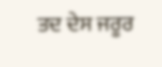ਤਦ ਦੇਸ ਜਰੂਰ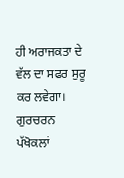ਹੀ ਅਰਾਜਕਤਾ ਦੇ ਵੱਲ ਦਾ ਸਫਰ ਸੁਰੂ ਕਰ ਲਵੇਗਾ।
ਗੁਰਚਰਨ ਪੱਖੋਕਲਾਂ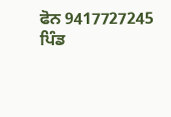ਫੋਨ 9417727245 ਪਿੰਡ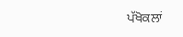ਪੱਖੋਕਲਾਂ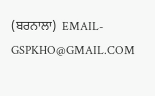(ਬਰਨਾਲਾ)  EMAIL- GSPKHO@GMAIL.COM